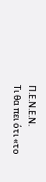Π.Ε.Ν.Ε.Ν.
Τι θα πει ότι «το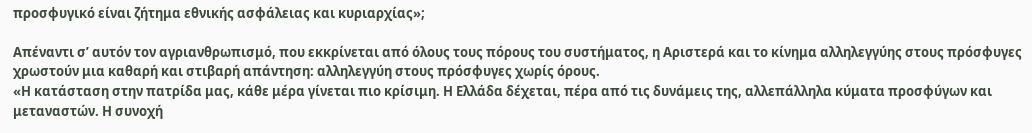προσφυγικό είναι ζήτημα εθνικής ασφάλειας και κυριαρχίας»;

Απέναντι σ’ αυτόν τον αγριανθρωπισμό, που εκκρίνεται από όλους τους πόρους του συστήματος, η Αριστερά και το κίνημα αλληλεγγύης στους πρόσφυγες χρωστούν μια καθαρή και στιβαρή απάντηση: αλληλεγγύη στους πρόσφυγες χωρίς όρους.
«Η κατάσταση στην πατρίδα μας, κάθε μέρα γίνεται πιο κρίσιμη. Η Ελλάδα δέχεται, πέρα από τις δυνάμεις της, αλλεπάλληλα κύματα προσφύγων και μεταναστών. Η συνοχή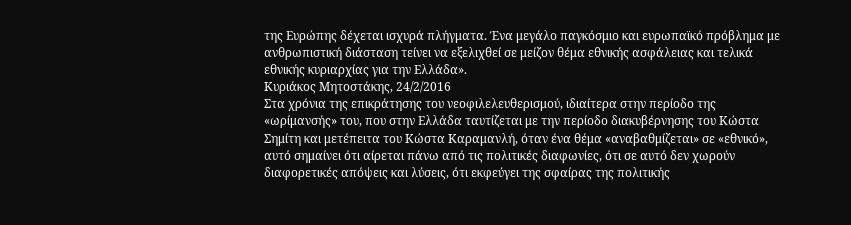της Ευρώπης δέχεται ισχυρά πλήγματα. Ένα μεγάλο παγκόσμιο και ευρωπαϊκό πρόβλημα με ανθρωπιστική διάσταση τείνει να εξελιχθεί σε μείζον θέμα εθνικής ασφάλειας και τελικά εθνικής κυριαρχίας για την Ελλάδα».
Κυριάκος Μητοστάκης, 24/2/2016
Στα χρόνια της επικράτησης του νεοφιλελευθερισμού, ιδιαίτερα στην περίοδο της «ωρίμανσής» του, που στην Ελλάδα ταυτίζεται με την περίοδο διακυβέρνησης του Κώστα Σημίτη και μετέπειτα του Κώστα Καραμανλή, όταν ένα θέμα «αναβαθμίζεται» σε «εθνικό», αυτό σημαίνει ότι αίρεται πάνω από τις πολιτικές διαφωνίες, ότι σε αυτό δεν χωρούν διαφορετικές απόψεις και λύσεις, ότι εκφεύγει της σφαίρας της πολιτικής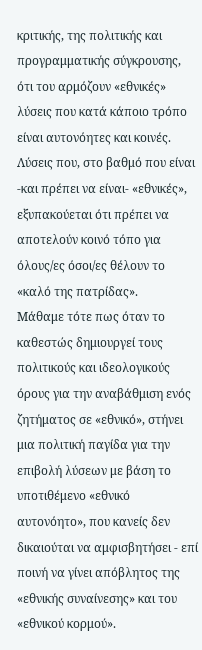κριτικής, της πολιτικής και προγραμματικής σύγκρουσης, ότι του αρμόζουν «εθνικές» λύσεις που κατά κάποιο τρόπο είναι αυτονόητες και κοινές. Λύσεις που, στο βαθμό που είναι -και πρέπει να είναι- «εθνικές», εξυπακούεται ότι πρέπει να αποτελούν κοινό τόπο για όλους/ες όσοι/ες θέλουν το «καλό της πατρίδας».
Μάθαμε τότε πως όταν το καθεστώς δημιουργεί τους πολιτικούς και ιδεολογικούς όρους για την αναβάθμιση ενός ζητήματος σε «εθνικό», στήνει μια πολιτική παγίδα για την επιβολή λύσεων με βάση το υποτιθέμενο «εθνικό αυτονόητο», που κανείς δεν δικαιούται να αμφισβητήσει - επί ποινή να γίνει απόβλητος της «εθνικής συναίνεσης» και του «εθνικού κορμού».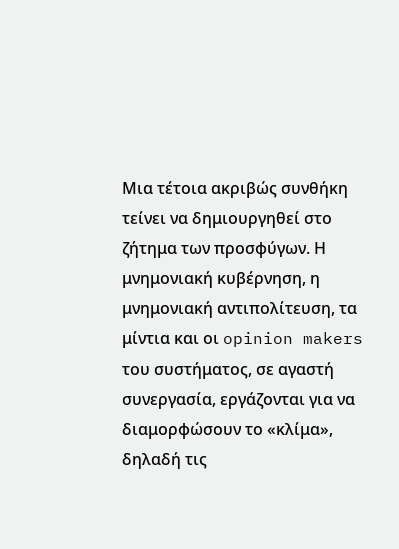Μια τέτοια ακριβώς συνθήκη τείνει να δημιουργηθεί στο ζήτημα των προσφύγων. Η μνημονιακή κυβέρνηση, η μνημονιακή αντιπολίτευση, τα μίντια και οι opinion makers του συστήματος, σε αγαστή συνεργασία, εργάζονται για να διαμορφώσουν το «κλίμα», δηλαδή τις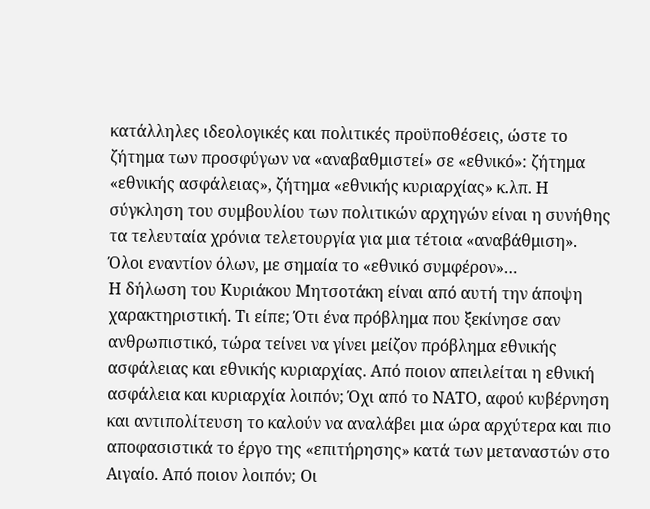κατάλληλες ιδεολογικές και πολιτικές προϋποθέσεις, ώστε το ζήτημα των προσφύγων να «αναβαθμιστεί» σε «εθνικό»: ζήτημα «εθνικής ασφάλειας», ζήτημα «εθνικής κυριαρχίας» κ.λπ. Η σύγκληση του συμβουλίου των πολιτικών αρχηγών είναι η συνήθης τα τελευταία χρόνια τελετουργία για μια τέτοια «αναβάθμιση».
Όλοι εναντίον όλων, με σημαία το «εθνικό συμφέρον»…
Η δήλωση του Κυριάκου Μητσοτάκη είναι από αυτή την άποψη χαρακτηριστική. Τι είπε; Ότι ένα πρόβλημα που ξεκίνησε σαν ανθρωπιστικό, τώρα τείνει να γίνει μείζον πρόβλημα εθνικής ασφάλειας και εθνικής κυριαρχίας. Από ποιον απειλείται η εθνική ασφάλεια και κυριαρχία λοιπόν; Όχι από το ΝΑΤΟ, αφού κυβέρνηση και αντιπολίτευση το καλούν να αναλάβει μια ώρα αρχύτερα και πιο αποφασιστικά το έργο της «επιτήρησης» κατά των μεταναστών στο Αιγαίο. Από ποιον λοιπόν; Οι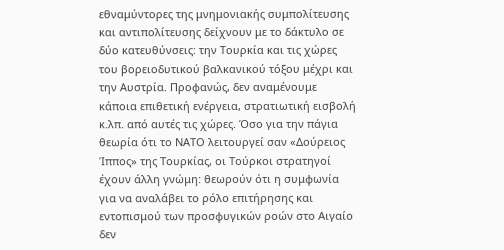εθναμύντορες της μνημονιακής συμπολίτευσης και αντιπολίτευσης δείχνουν με το δάκτυλο σε δύο κατευθύνσεις: την Τουρκία και τις χώρες του βορειοδυτικού βαλκανικού τόξου μέχρι και την Αυστρία. Προφανώς, δεν αναμένουμε κάποια επιθετική ενέργεια, στρατιωτική εισβολή κ.λπ. από αυτές τις χώρες. Όσο για την πάγια θεωρία ότι το ΝΑΤΟ λειτουργεί σαν «Δούρειος Ίππος» της Τουρκίας, οι Τούρκοι στρατηγοί έχουν άλλη γνώμη: θεωρούν ότι η συμφωνία για να αναλάβει το ρόλο επιτήρησης και εντοπισμού των προσφυγικών ροών στο Αιγαίο δεν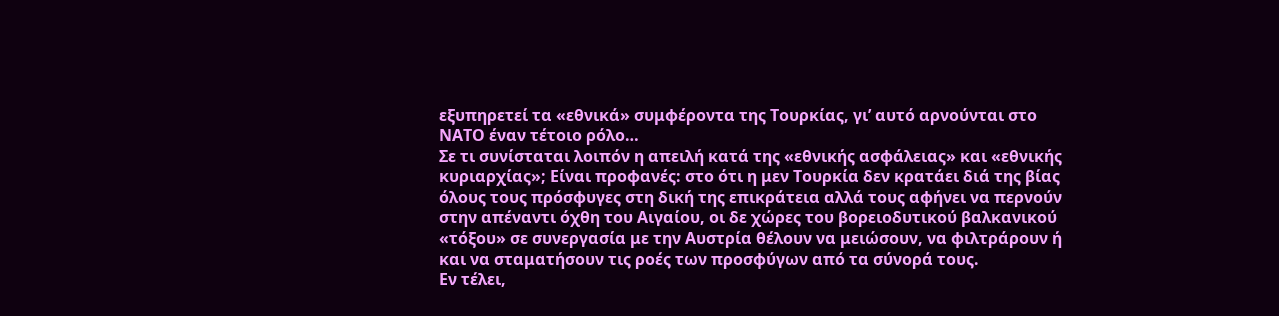εξυπηρετεί τα «εθνικά» συμφέροντα της Τουρκίας, γι’ αυτό αρνούνται στο ΝΑΤΟ έναν τέτοιο ρόλο…
Σε τι συνίσταται λοιπόν η απειλή κατά της «εθνικής ασφάλειας» και «εθνικής κυριαρχίας»; Είναι προφανές: στο ότι η μεν Τουρκία δεν κρατάει διά της βίας όλους τους πρόσφυγες στη δική της επικράτεια αλλά τους αφήνει να περνούν στην απέναντι όχθη του Αιγαίου, οι δε χώρες του βορειοδυτικού βαλκανικού «τόξου» σε συνεργασία με την Αυστρία θέλουν να μειώσουν, να φιλτράρουν ή και να σταματήσουν τις ροές των προσφύγων από τα σύνορά τους.
Εν τέλει,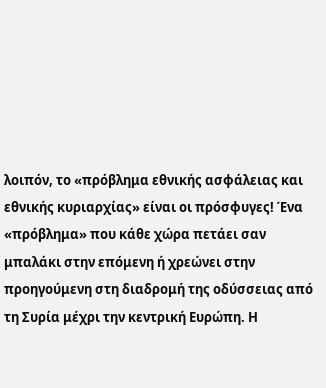λοιπόν, το «πρόβλημα εθνικής ασφάλειας και εθνικής κυριαρχίας» είναι οι πρόσφυγες! Ένα «πρόβλημα» που κάθε χώρα πετάει σαν μπαλάκι στην επόμενη ή χρεώνει στην προηγούμενη στη διαδρομή της οδύσσειας από τη Συρία μέχρι την κεντρική Ευρώπη. Η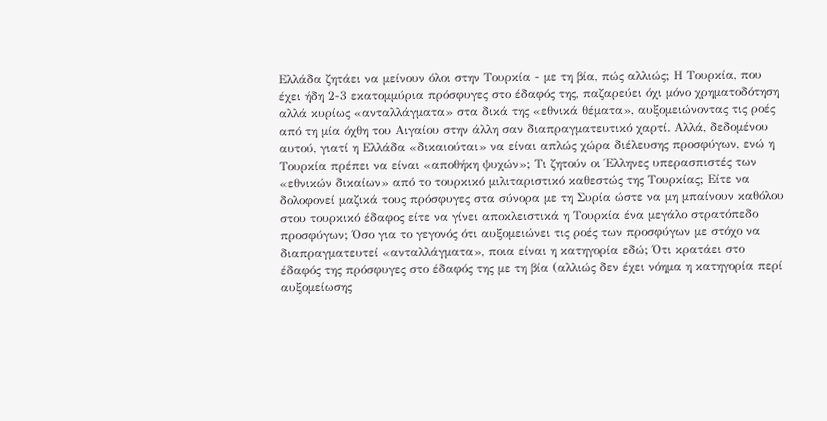Ελλάδα ζητάει να μείνουν όλοι στην Τουρκία - με τη βία, πώς αλλιώς; Η Τουρκία, που έχει ήδη 2-3 εκατομμύρια πρόσφυγες στο έδαφός της, παζαρεύει όχι μόνο χρηματοδότηση αλλά κυρίως «ανταλλάγματα» στα δικά της «εθνικά θέματα», αυξομειώνοντας τις ροές από τη μία όχθη του Αιγαίου στην άλλη σαν διαπραγματευτικό χαρτί. Αλλά, δεδομένου αυτού, γιατί η Ελλάδα «δικαιούται» να είναι απλώς χώρα διέλευσης προσφύγων, ενώ η Τουρκία πρέπει να είναι «αποθήκη ψυχών»; Τι ζητούν οι Έλληνες υπερασπιστές των «εθνικών δικαίων» από το τουρκικό μιλιταριστικό καθεστώς της Τουρκίας; Είτε να δολοφονεί μαζικά τους πρόσφυγες στα σύνορα με τη Συρία ώστε να μη μπαίνουν καθόλου στου τουρκικό έδαφος είτε να γίνει αποκλειστικά η Τουρκία ένα μεγάλο στρατόπεδο προσφύγων; Όσο για το γεγονός ότι αυξομειώνει τις ροές των προσφύγων με στόχο να διαπραγματευτεί «ανταλλάγματα», ποια είναι η κατηγορία εδώ; Ότι κρατάει στο έδαφός της πρόσφυγες στο έδαφός της με τη βία (αλλιώς δεν έχει νόημα η κατηγορία περί αυξομείωσης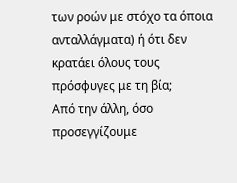των ροών με στόχο τα όποια ανταλλάγματα) ή ότι δεν κρατάει όλους τους πρόσφυγες με τη βία;
Από την άλλη, όσο προσεγγίζουμε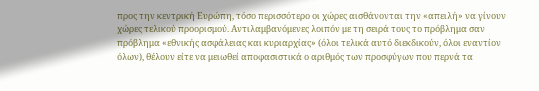προς την κεντρική Ευρώπη, τόσο περισσότερο οι χώρες αισθάνονται την «απειλή» να γίνουν χώρες τελικού προορισμού. Αντιλαμβανόμενες λοιπόν με τη σειρά τους το πρόβλημα σαν πρόβλημα «εθνικής ασφάλειας και κυριαρχίας» (όλοι τελικά αυτό διεκδικούν, όλοι εναντίον όλων), θέλουν είτε να μειωθεί αποφασιστικά ο αριθμός των προσφύγων που περνά τα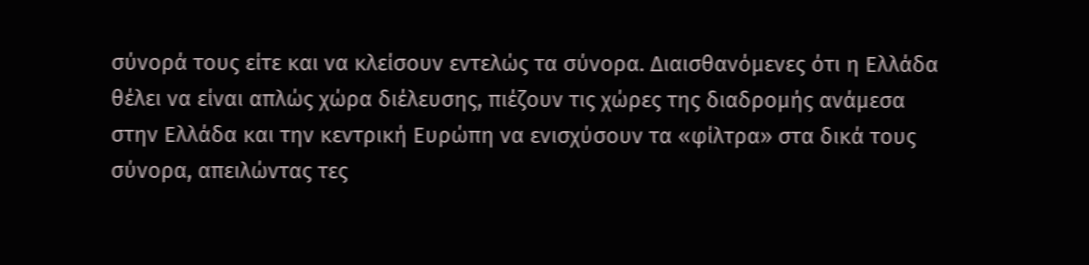σύνορά τους είτε και να κλείσουν εντελώς τα σύνορα. Διαισθανόμενες ότι η Ελλάδα θέλει να είναι απλώς χώρα διέλευσης, πιέζουν τις χώρες της διαδρομής ανάμεσα στην Ελλάδα και την κεντρική Ευρώπη να ενισχύσουν τα «φίλτρα» στα δικά τους σύνορα, απειλώντας τες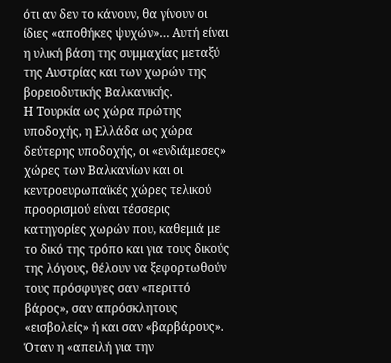ότι αν δεν το κάνουν, θα γίνουν οι ίδιες «αποθήκες ψυχών»… Αυτή είναι η υλική βάση της συμμαχίας μεταξύ της Αυστρίας και των χωρών της βορειοδυτικής Βαλκανικής.
Η Τουρκία ως χώρα πρώτης υποδοχής, η Ελλάδα ως χώρα δεύτερης υποδοχής, οι «ενδιάμεσες» χώρες των Βαλκανίων και οι κεντροευρωπαϊκές χώρες τελικού προορισμού είναι τέσσερις κατηγορίες χωρών που, καθεμιά με το δικό της τρόπο και για τους δικούς της λόγους, θέλουν να ξεφορτωθούν τους πρόσφυγες σαν «περιττό βάρος», σαν απρόσκλητους «εισβολείς» ή και σαν «βαρβάρους».
Όταν η «απειλή για την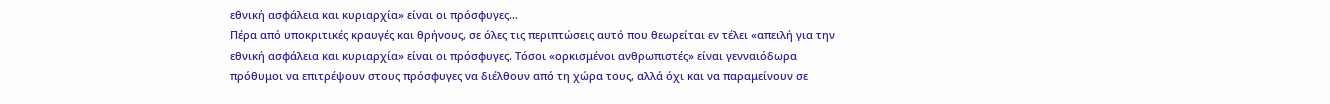εθνική ασφάλεια και κυριαρχία» είναι οι πρόσφυγες…
Πέρα από υποκριτικές κραυγές και θρήνους, σε όλες τις περιπτώσεις αυτό που θεωρείται εν τέλει «απειλή για την εθνική ασφάλεια και κυριαρχία» είναι οι πρόσφυγες. Τόσοι «ορκισμένοι ανθρωπιστές» είναι γενναιόδωρα πρόθυμοι να επιτρέψουν στους πρόσφυγες να διέλθουν από τη χώρα τους, αλλά όχι και να παραμείνουν σε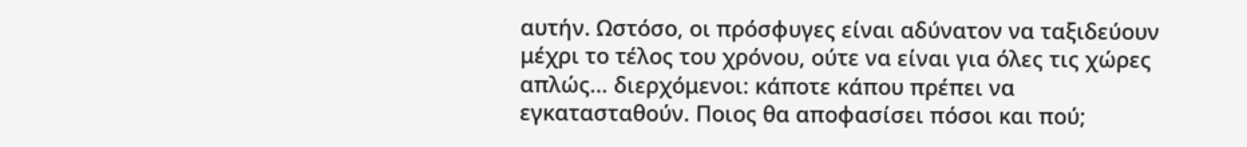αυτήν. Ωστόσο, οι πρόσφυγες είναι αδύνατον να ταξιδεύουν μέχρι το τέλος του χρόνου, ούτε να είναι για όλες τις χώρες απλώς… διερχόμενοι: κάποτε κάπου πρέπει να εγκατασταθούν. Ποιος θα αποφασίσει πόσοι και πού;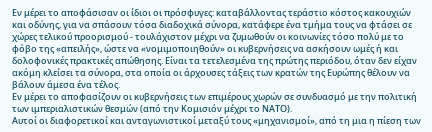Εν μέρει το αποφάσισαν οι ίδιοι οι πρόσφυγες: καταβάλλοντας τεράστιο κόστος κακουχιών και οδύνης, για να σπάσουν τόσα διαδοχικά σύνορα, κατάφερε ένα τμήμα τους να φτάσει σε χώρες τελικού προορισμού - τουλάχιστον μέχρι να ζυμωθούν οι κοινωνίες τόσο πολύ με το φόβο της «απειλής», ώστε να «νομιμοποιηθούν» οι κυβερνήσεις να ασκήσουν ωμές ή και δολοφονικές πρακτικές απώθησης. Είναι τα τετελεσμένα της πρώτης περιόδου, όταν δεν είχαν ακόμη κλείσει τα σύνορα, στα οποία οι άρχουσες τάξεις των κρατών της Ευρώπης θέλουν να βάλουν άμεσα ένα τέλος.
Εν μέρει το αποφασίζουν οι κυβερνήσεις των επιμέρους χωρών σε συνδυασμό με την πολιτική των ιμπεριαλιστικών θεσμών (από την Κομισιόν μέχρι το ΝΑΤΟ).
Αυτοί οι διαφορετικοί και ανταγωνιστικοί μεταξύ τους «μηχανισμοί», από τη μια η πίεση των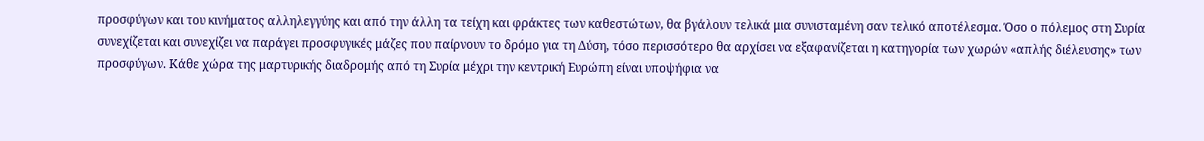προσφύγων και του κινήματος αλληλεγγύης και από την άλλη τα τείχη και φράκτες των καθεστώτων, θα βγάλουν τελικά μια συνισταμένη σαν τελικό αποτέλεσμα. Όσο ο πόλεμος στη Συρία συνεχίζεται και συνεχίζει να παράγει προσφυγικές μάζες που παίρνουν το δρόμο για τη Δύση, τόσο περισσότερο θα αρχίσει να εξαφανίζεται η κατηγορία των χωρών «απλής διέλευσης» των προσφύγων. Κάθε χώρα της μαρτυρικής διαδρομής από τη Συρία μέχρι την κεντρική Ευρώπη είναι υποψήφια να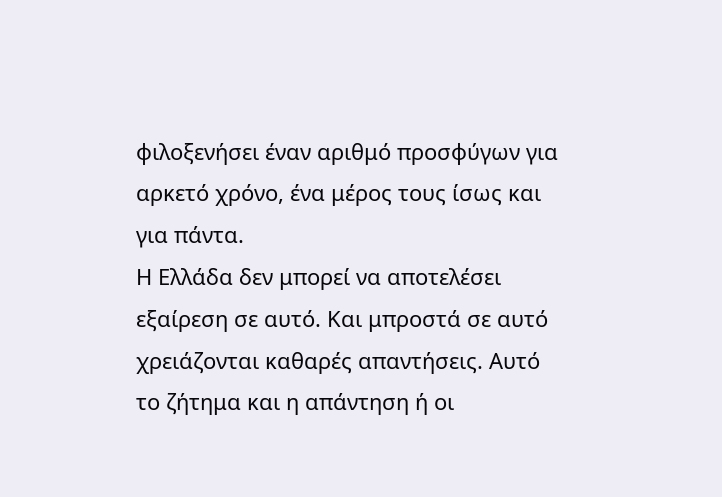φιλοξενήσει έναν αριθμό προσφύγων για αρκετό χρόνο, ένα μέρος τους ίσως και για πάντα.
Η Ελλάδα δεν μπορεί να αποτελέσει εξαίρεση σε αυτό. Και μπροστά σε αυτό χρειάζονται καθαρές απαντήσεις. Αυτό το ζήτημα και η απάντηση ή οι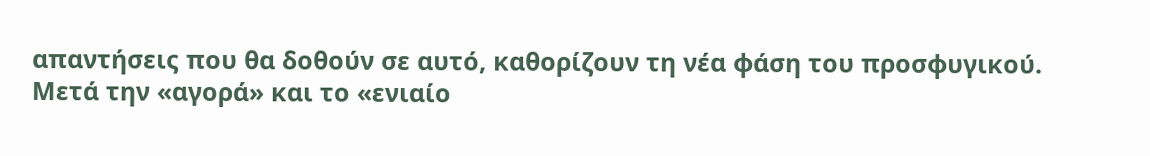απαντήσεις που θα δοθούν σε αυτό, καθορίζουν τη νέα φάση του προσφυγικού.
Μετά την «αγορά» και το «ενιαίο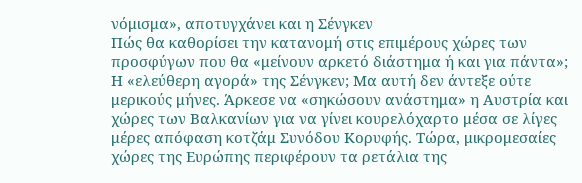νόμισμα», αποτυγχάνει και η Σένγκεν
Πώς θα καθορίσει την κατανομή στις επιμέρους χώρες των προσφύγων που θα «μείνουν αρκετό διάστημα ή και για πάντα»; Η «ελεύθερη αγορά» της Σένγκεν; Μα αυτή δεν άντεξε ούτε μερικούς μήνες. Άρκεσε να «σηκώσουν ανάστημα» η Αυστρία και χώρες των Βαλκανίων για να γίνει κουρελόχαρτο μέσα σε λίγες μέρες απόφαση κοτζάμ Συνόδου Κορυφής. Τώρα, μικρομεσαίες χώρες της Ευρώπης περιφέρουν τα ρετάλια της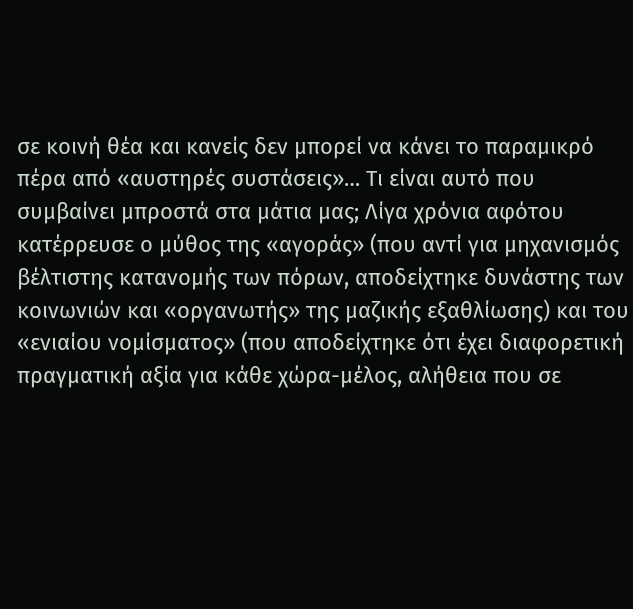σε κοινή θέα και κανείς δεν μπορεί να κάνει το παραμικρό πέρα από «αυστηρές συστάσεις»… Τι είναι αυτό που συμβαίνει μπροστά στα μάτια μας; Λίγα χρόνια αφότου κατέρρευσε ο μύθος της «αγοράς» (που αντί για μηχανισμός βέλτιστης κατανομής των πόρων, αποδείχτηκε δυνάστης των κοινωνιών και «οργανωτής» της μαζικής εξαθλίωσης) και του «ενιαίου νομίσματος» (που αποδείχτηκε ότι έχει διαφορετική πραγματική αξία για κάθε χώρα-μέλος, αλήθεια που σε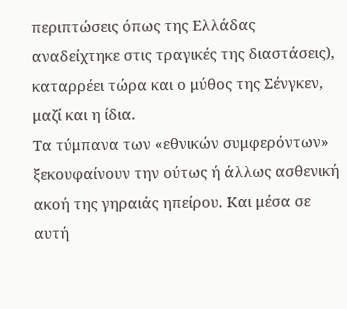περιπτώσεις όπως της Ελλάδας αναδείχτηκε στις τραγικές της διαστάσεις), καταρρέει τώρα και ο μύθος της Σένγκεν, μαζί και η ίδια.
Τα τύμπανα των «εθνικών συμφερόντων» ξεκουφαίνουν την ούτως ή άλλως ασθενική ακοή της γηραιάς ηπείρου. Και μέσα σε αυτή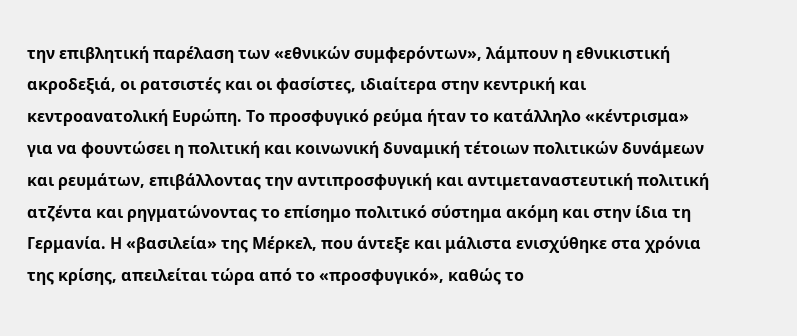την επιβλητική παρέλαση των «εθνικών συμφερόντων», λάμπουν η εθνικιστική ακροδεξιά, οι ρατσιστές και οι φασίστες, ιδιαίτερα στην κεντρική και κεντροανατολική Ευρώπη. Το προσφυγικό ρεύμα ήταν το κατάλληλο «κέντρισμα» για να φουντώσει η πολιτική και κοινωνική δυναμική τέτοιων πολιτικών δυνάμεων και ρευμάτων, επιβάλλοντας την αντιπροσφυγική και αντιμεταναστευτική πολιτική ατζέντα και ρηγματώνοντας το επίσημο πολιτικό σύστημα ακόμη και στην ίδια τη Γερμανία. Η «βασιλεία» της Μέρκελ, που άντεξε και μάλιστα ενισχύθηκε στα χρόνια της κρίσης, απειλείται τώρα από το «προσφυγικό», καθώς το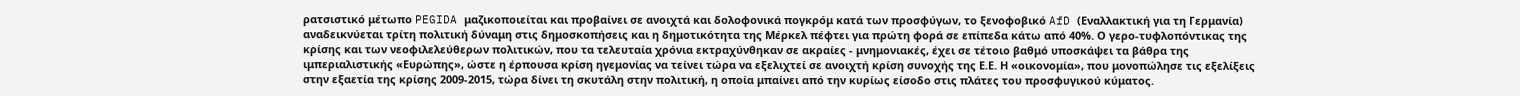ρατσιστικό μέτωπο PEGIDA μαζικοποιείται και προβαίνει σε ανοιχτά και δολοφονικά πογκρόμ κατά των προσφύγων, το ξενοφοβικό AfD (Εναλλακτική για τη Γερμανία) αναδεικνύεται τρίτη πολιτική δύναμη στις δημοσκοπήσεις και η δημοτικότητα της Μέρκελ πέφτει για πρώτη φορά σε επίπεδα κάτω από 40%. Ο γερο-τυφλοπόντικας της κρίσης και των νεοφιλελεύθερων πολιτικών, που τα τελευταία χρόνια εκτραχύνθηκαν σε ακραίες - μνημονιακές, έχει σε τέτοιο βαθμό υποσκάψει τα βάθρα της ιμπεριαλιστικής «Ευρώπης», ώστε η έρπουσα κρίση ηγεμονίας να τείνει τώρα να εξελιχτεί σε ανοιχτή κρίση συνοχής της Ε.Ε. Η «οικονομία», που μονοπώλησε τις εξελίξεις στην εξαετία της κρίσης 2009-2015, τώρα δίνει τη σκυτάλη στην πολιτική, η οποία μπαίνει από την κυρίως είσοδο στις πλάτες του προσφυγικού κύματος.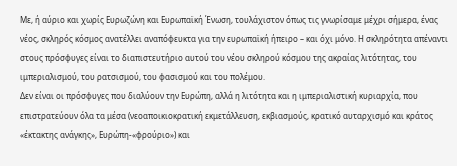Με, ή αύριο και χωρίς Ευρωζώνη και Ευρωπαϊκή Ένωση, τουλάχιστον όπως τις γνωρίσαμε μέχρι σήμερα, ένας νέος, σκληρός κόσμος ανατέλλει αναπόφευκτα για την ευρωπαϊκή ήπειρο – και όχι μόνο. Η σκληρότητα απέναντι στους πρόσφυγες είναι το διαπιστευτήριο αυτού του νέου σκληρού κόσμου της ακραίας λιτότητας, του ιμπεριαλισμού, του ρατσισμού, του φασισμού και του πολέμου.
Δεν είναι οι πρόσφυγες που διαλύουν την Ευρώπη, αλλά η λιτότητα και η ιμπεριαλιστική κυριαρχία, που επιστρατεύουν όλα τα μέσα (νεοαποικιοκρατική εκμετάλλευση, εκβιασμούς, κρατικό αυταρχισμό και κράτος «έκτακτης ανάγκης», Ευρώπη-«φρούριο») και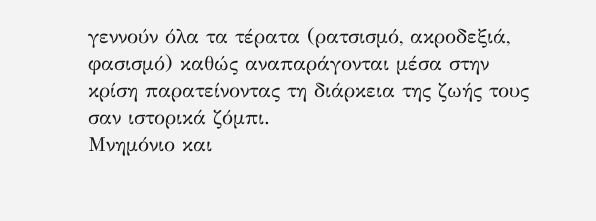γεννούν όλα τα τέρατα (ρατσισμό, ακροδεξιά, φασισμό) καθώς αναπαράγονται μέσα στην κρίση παρατείνοντας τη διάρκεια της ζωής τους σαν ιστορικά ζόμπι.
Μνημόνιο και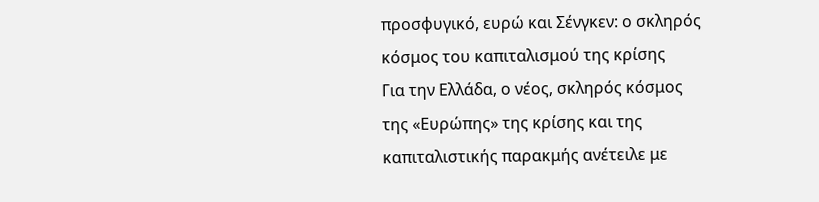προσφυγικό, ευρώ και Σένγκεν: ο σκληρός κόσμος του καπιταλισμού της κρίσης
Για την Ελλάδα, ο νέος, σκληρός κόσμος της «Ευρώπης» της κρίσης και της καπιταλιστικής παρακμής ανέτειλε με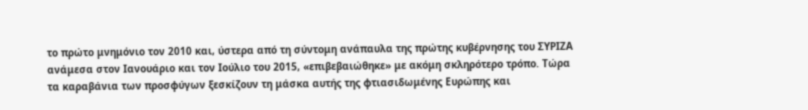το πρώτο μνημόνιο τον 2010 και, ύστερα από τη σύντομη ανάπαυλα της πρώτης κυβέρνησης του ΣΥΡΙΖΑ ανάμεσα στον Ιανουάριο και τον Ιούλιο του 2015, «επιβεβαιώθηκε» με ακόμη σκληρότερο τρόπο. Τώρα τα καραβάνια των προσφύγων ξεσκίζουν τη μάσκα αυτής της φτιασιδωμένης Ευρώπης και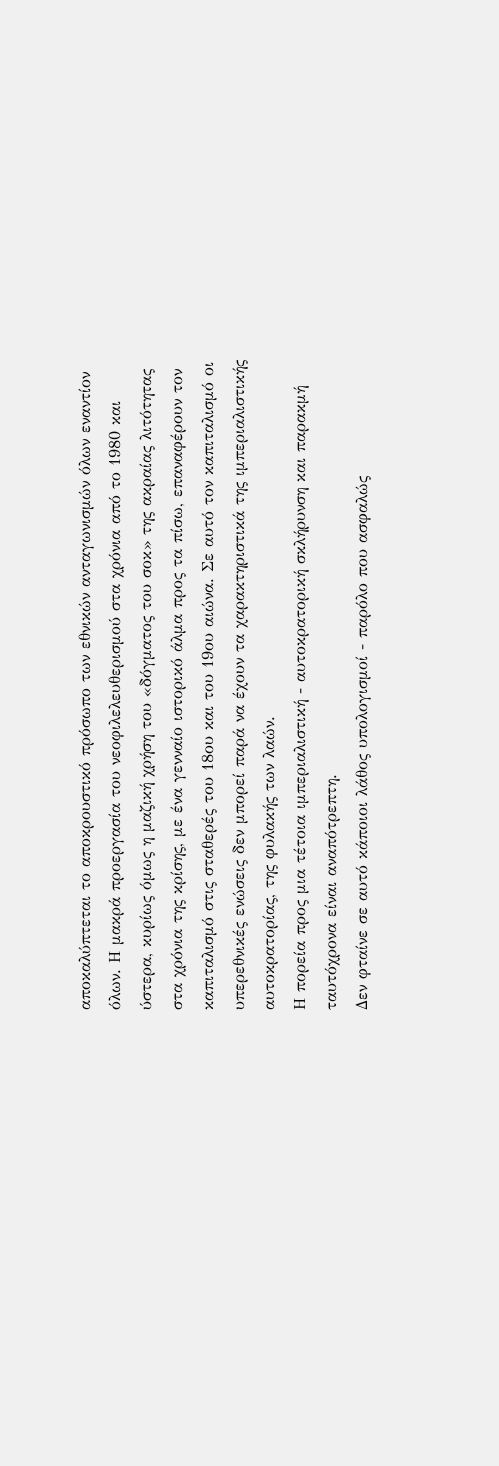αποκαλύπτεται το αποκρουστικό πρόσωπο των εθνικών ανταγωνισμών όλων εναντίον όλων. Η μακρά προεργασία του νεοφιλελευθερισμού στα χρόνια από το 1980 και ύστερα, κυρίως όμως η μαζική χρήση του «δόγματος του σοκ» της ακραίας λιτότητας στα χρόνια της κρίσης, με ένα γενναίο ιστορικό άλμα προς τα πίσω, επαναφέρουν τον καπιταλισμό στις σταθερές του 18ου και του 19ου αιώνα. Σε αυτό τον καπιταλισμό οι υπερεθνικές ενώσεις δεν μπορεί παρά να έχουν τα χαρακτηριστικά της ιμπεριαλιστικής αυτοκρατορίας, της φυλακής των λαών.
Η πορεία προς μια τέτοια ιμπεριαλιστική - αυτοκρατορική σκλήρυνση και παρακμή ταυτόχρονα είναι αναπότρεπτη.
Δεν φταίνε σε αυτό κάποιοι λάθος υπολογισμοί - παρόλο που ασφαλώς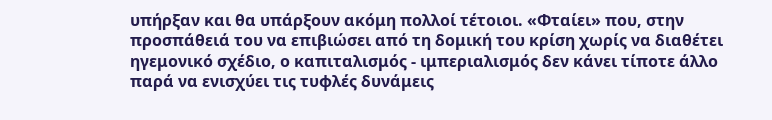υπήρξαν και θα υπάρξουν ακόμη πολλοί τέτοιοι. «Φταίει» που, στην προσπάθειά του να επιβιώσει από τη δομική του κρίση χωρίς να διαθέτει ηγεμονικό σχέδιο, ο καπιταλισμός - ιμπεριαλισμός δεν κάνει τίποτε άλλο παρά να ενισχύει τις τυφλές δυνάμεις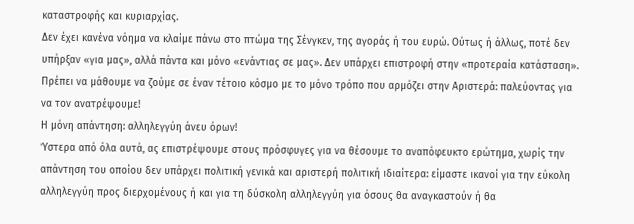καταστροφής και κυριαρχίας.
Δεν έχει κανένα νόημα να κλαίμε πάνω στο πτώμα της Σένγκεν, της αγοράς ή του ευρώ. Ούτως ή άλλως, ποτέ δεν υπήρξαν «για μας», αλλά πάντα και μόνο «ενάντιας σε μας». Δεν υπάρχει επιστροφή στην «προτεραία κατάσταση». Πρέπει να μάθουμε να ζούμε σε έναν τέτοιο κόσμο με το μόνο τρόπο που αρμόζει στην Αριστερά: παλεύοντας για να τον ανατρέψουμε!
Η μόνη απάντηση: αλληλεγγύη άνευ όρων!
Ύστερα από όλα αυτά, ας επιστρέψουμε στους πρόσφυγες για να θέσουμε το αναπόφευκτο ερώτημα, χωρίς την απάντηση του οποίου δεν υπάρχει πολιτική γενικά και αριστερή πολιτική ιδιαίτερα: είμαστε ικανοί για την εύκολη αλληλεγγύη προς διερχομένους ή και για τη δύσκολη αλληλεγγύη για όσους θα αναγκαστούν ή θα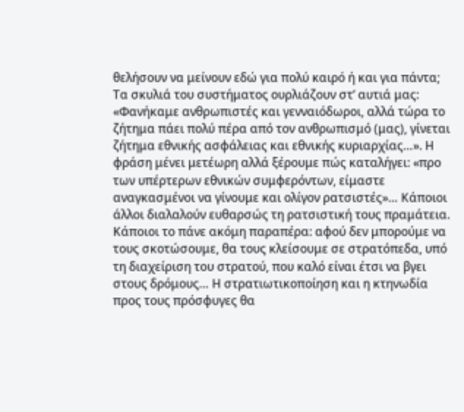θελήσουν να μείνουν εδώ για πολύ καιρό ή και για πάντα; Τα σκυλιά του συστήματος ουρλιάζουν στ’ αυτιά μας: «Φανήκαμε ανθρωπιστές και γενναιόδωροι, αλλά τώρα το ζήτημα πάει πολύ πέρα από τον ανθρωπισμό (μας), γίνεται ζήτημα εθνικής ασφάλειας και εθνικής κυριαρχίας…». Η φράση μένει μετέωρη αλλά ξέρουμε πώς καταλήγει: «προ των υπέρτερων εθνικών συμφερόντων, είμαστε αναγκασμένοι να γίνουμε και ολίγον ρατσιστές»… Κάποιοι άλλοι διαλαλούν ευθαρσώς τη ρατσιστική τους πραμάτεια. Κάποιοι το πάνε ακόμη παραπέρα: αφού δεν μπορούμε να τους σκοτώσουμε, θα τους κλείσουμε σε στρατόπεδα, υπό τη διαχείριση του στρατού, που καλό είναι έτσι να βγει στους δρόμους… Η στρατιωτικοποίηση και η κτηνωδία προς τους πρόσφυγες θα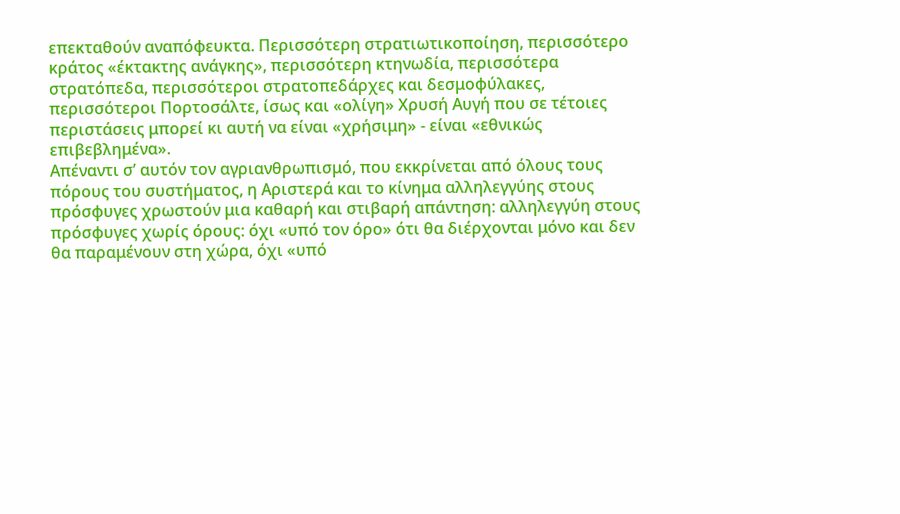επεκταθούν αναπόφευκτα. Περισσότερη στρατιωτικοποίηση, περισσότερο κράτος «έκτακτης ανάγκης», περισσότερη κτηνωδία, περισσότερα στρατόπεδα, περισσότεροι στρατοπεδάρχες και δεσμοφύλακες, περισσότεροι Πορτοσάλτε, ίσως και «ολίγη» Χρυσή Αυγή που σε τέτοιες περιστάσεις μπορεί κι αυτή να είναι «χρήσιμη» - είναι «εθνικώς επιβεβλημένα».
Απέναντι σ’ αυτόν τον αγριανθρωπισμό, που εκκρίνεται από όλους τους πόρους του συστήματος, η Αριστερά και το κίνημα αλληλεγγύης στους πρόσφυγες χρωστούν μια καθαρή και στιβαρή απάντηση: αλληλεγγύη στους πρόσφυγες χωρίς όρους: όχι «υπό τον όρο» ότι θα διέρχονται μόνο και δεν θα παραμένουν στη χώρα, όχι «υπό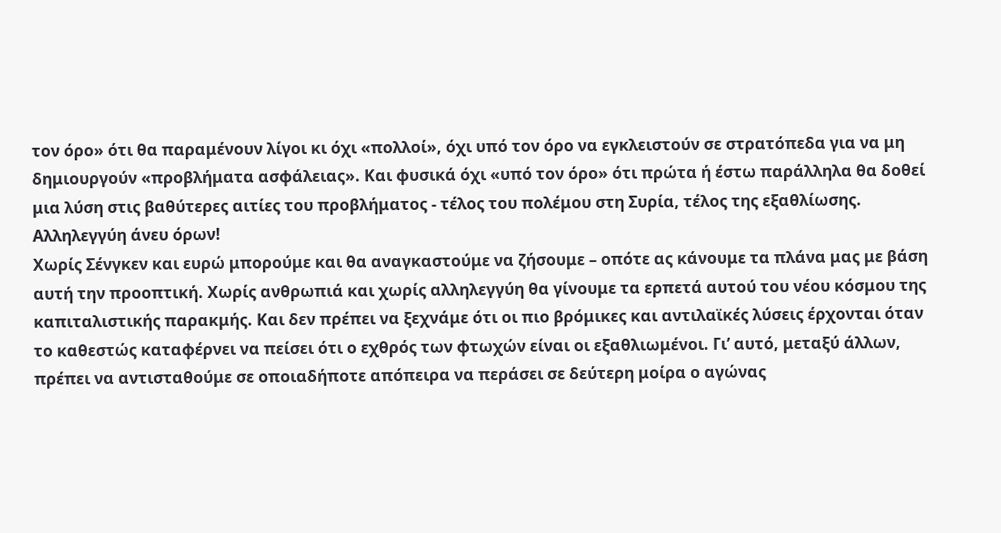τον όρο» ότι θα παραμένουν λίγοι κι όχι «πολλοί», όχι υπό τον όρο να εγκλειστούν σε στρατόπεδα για να μη δημιουργούν «προβλήματα ασφάλειας». Και φυσικά όχι «υπό τον όρο» ότι πρώτα ή έστω παράλληλα θα δοθεί μια λύση στις βαθύτερες αιτίες του προβλήματος - τέλος του πολέμου στη Συρία, τέλος της εξαθλίωσης. Αλληλεγγύη άνευ όρων!
Χωρίς Σένγκεν και ευρώ μπορούμε και θα αναγκαστούμε να ζήσουμε – οπότε ας κάνουμε τα πλάνα μας με βάση αυτή την προοπτική. Χωρίς ανθρωπιά και χωρίς αλληλεγγύη θα γίνουμε τα ερπετά αυτού του νέου κόσμου της καπιταλιστικής παρακμής. Και δεν πρέπει να ξεχνάμε ότι οι πιο βρόμικες και αντιλαϊκές λύσεις έρχονται όταν το καθεστώς καταφέρνει να πείσει ότι ο εχθρός των φτωχών είναι οι εξαθλιωμένοι. Γι’ αυτό, μεταξύ άλλων, πρέπει να αντισταθούμε σε οποιαδήποτε απόπειρα να περάσει σε δεύτερη μοίρα ο αγώνας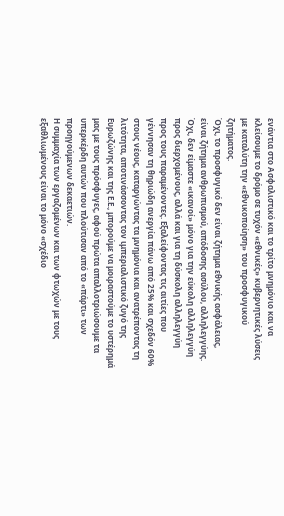ενάντια στο Ασφαλιστικό και το τρίτο μνημόνιο και να κλείσουμε το δρόμο σε τυχόν «εθνικές» κυβερνητικές λύσεις με καταλύτη την «εθνικοποίηση» του προσφυγικού ζητήματος.
Όχι, το προσφυγικό δεν είναι ζήτημα εθνικής ασφάλειας, είναι ζήτημα ανθρωπισμού, απόδοσης ασύλου, αλληλεγγύης. Όχι, δεν είμαστε «ικανοί» μόνο για την εύκολη αλληλεγγύη προς διερχομένους, αλλά και για τη δύσκολη αλληλεγγύη προς τους παραμένοντες. Εξαλείφοντας τις αιτίες που γέννησαν τη θηριώδη ανεργία πάνω από 25% και σχεδόν 60% στους νέους, καταργώντας τα μνημόνια και ανατρέποντας τη λιτότητα, αποτινάσσοντας τον ιμπεριαλιστικό ζυγό της Ευρωζώνης και της Ε.Ε., μπορούμε να μοιραστούμε το υστέρημά μας με τους πρόσφυγες, αφού πρώτα απαλλοτριώσουμε τα υπερκέρδη αυτών που πλούτισαν από το «πάρτι» των προηγούμενων δεκαετιών.
Η συμμαχία των εργαζομένων και των φτωχών με τους εξαθλιωμένους είναι το μόνο «σχέδιο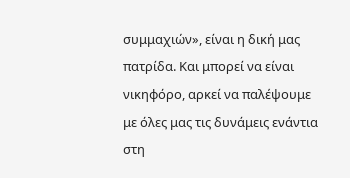συμμαχιών», είναι η δική μας πατρίδα. Και μπορεί να είναι νικηφόρο, αρκεί να παλέψουμε με όλες μας τις δυνάμεις ενάντια στη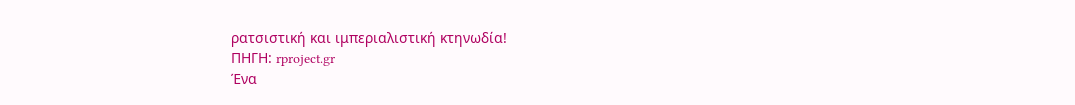ρατσιστική και ιμπεριαλιστική κτηνωδία!
ΠΗΓΗ: rproject.gr
Ένα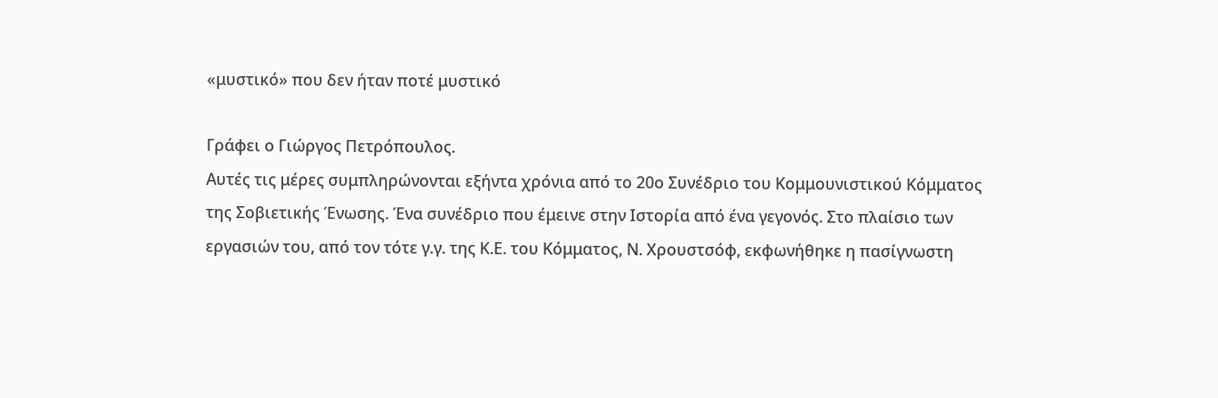«μυστικό» που δεν ήταν ποτέ μυστικό

Γράφει ο Γιώργος Πετρόπουλος.
Αυτές τις μέρες συμπληρώνονται εξήντα χρόνια από το 20ο Συνέδριο του Κομμουνιστικού Κόμματος της Σοβιετικής Ένωσης. Ένα συνέδριο που έμεινε στην Ιστορία από ένα γεγονός. Στο πλαίσιο των εργασιών του, από τον τότε γ.γ. της Κ.Ε. του Κόμματος, Ν. Χρουστσόφ, εκφωνήθηκε η πασίγνωστη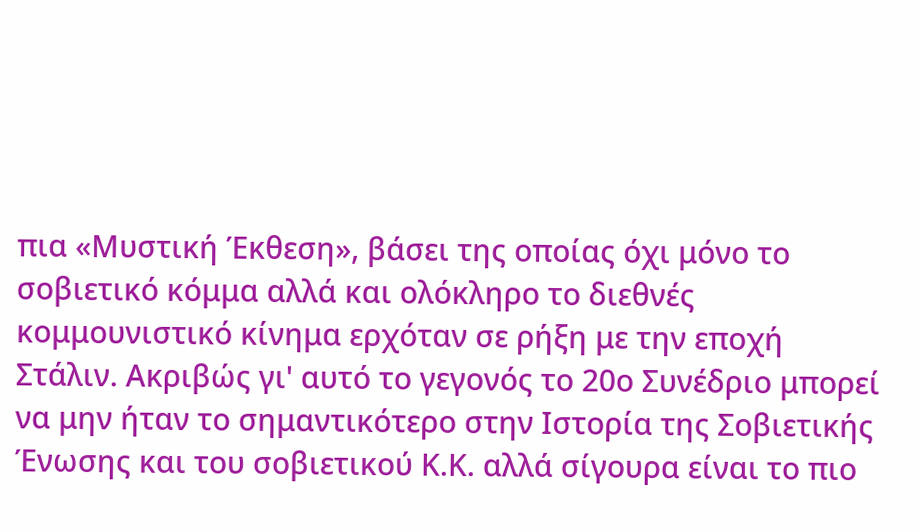πια «Μυστική Έκθεση», βάσει της οποίας όχι μόνο το σοβιετικό κόμμα αλλά και ολόκληρο το διεθνές κομμουνιστικό κίνημα ερχόταν σε ρήξη με την εποχή Στάλιν. Ακριβώς γι' αυτό το γεγονός το 20ο Συνέδριο μπορεί να μην ήταν το σημαντικότερο στην Ιστορία της Σοβιετικής Ένωσης και του σοβιετικού Κ.Κ. αλλά σίγουρα είναι το πιο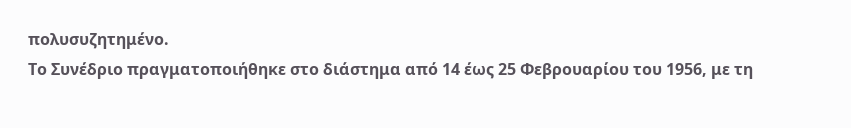πολυσυζητημένο.
Το Συνέδριο πραγματοποιήθηκε στο διάστημα από 14 έως 25 Φεβρουαρίου του 1956, με τη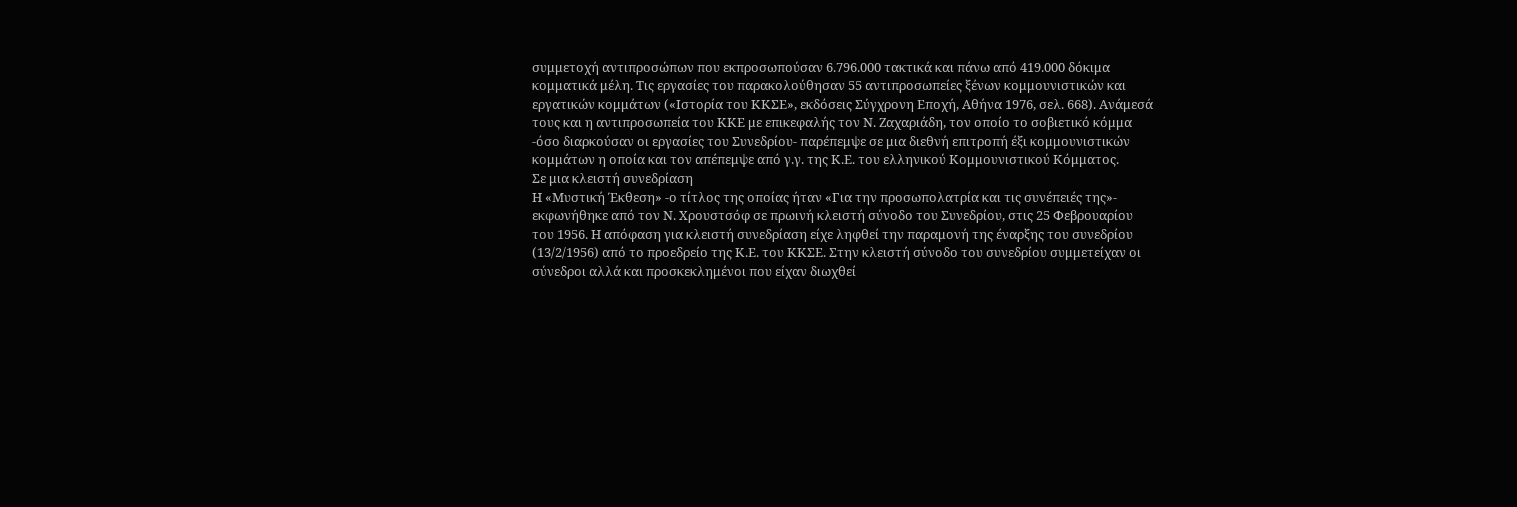συμμετοχή αντιπροσώπων που εκπροσωπούσαν 6.796.000 τακτικά και πάνω από 419.000 δόκιμα κομματικά μέλη. Τις εργασίες του παρακολούθησαν 55 αντιπροσωπείες ξένων κομμουνιστικών και εργατικών κομμάτων («Ιστορία του ΚΚΣΕ», εκδόσεις Σύγχρονη Εποχή, Αθήνα 1976, σελ. 668). Ανάμεσά τους και η αντιπροσωπεία του ΚΚΕ με επικεφαλής τον Ν. Ζαχαριάδη, τον οποίο το σοβιετικό κόμμα -όσο διαρκούσαν οι εργασίες του Συνεδρίου- παρέπεμψε σε μια διεθνή επιτροπή έξι κομμουνιστικών κομμάτων η οποία και τον απέπεμψε από γ.γ. της Κ.Ε. του ελληνικού Κομμουνιστικού Κόμματος.
Σε μια κλειστή συνεδρίαση
Η «Μυστική Έκθεση» -ο τίτλος της οποίας ήταν «Για την προσωπολατρία και τις συνέπειές της»- εκφωνήθηκε από τον Ν. Χρουστσόφ σε πρωινή κλειστή σύνοδο του Συνεδρίου, στις 25 Φεβρουαρίου του 1956. Η απόφαση για κλειστή συνεδρίαση είχε ληφθεί την παραμονή της έναρξης του συνεδρίου (13/2/1956) από το προεδρείο της Κ.Ε. του ΚΚΣΕ. Στην κλειστή σύνοδο του συνεδρίου συμμετείχαν οι σύνεδροι αλλά και προσκεκλημένοι που είχαν διωχθεί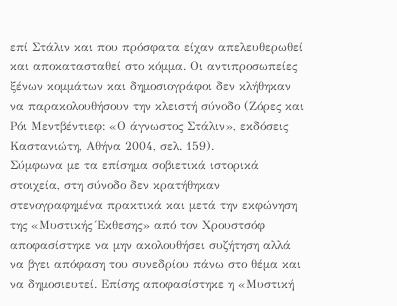επί Στάλιν και που πρόσφατα είχαν απελευθερωθεί και αποκατασταθεί στο κόμμα. Οι αντιπροσωπείες ξένων κομμάτων και δημοσιογράφοι δεν κλήθηκαν να παρακολουθήσουν την κλειστή σύνοδο (Ζόρες και Ρόι Μεντβέντιεφ: «Ο άγνωστος Στάλιν», εκδόσεις Καστανιώτη, Αθήνα 2004, σελ. 159).
Σύμφωνα με τα επίσημα σοβιετικά ιστορικά στοιχεία, στη σύνοδο δεν κρατήθηκαν στενογραφημένα πρακτικά και μετά την εκφώνηση της «Μυστικής Έκθεσης» από τον Χρουστσόφ αποφασίστηκε να μην ακολουθήσει συζήτηση αλλά να βγει απόφαση του συνεδρίου πάνω στο θέμα και να δημοσιευτεί. Επίσης αποφασίστηκε η «Μυστική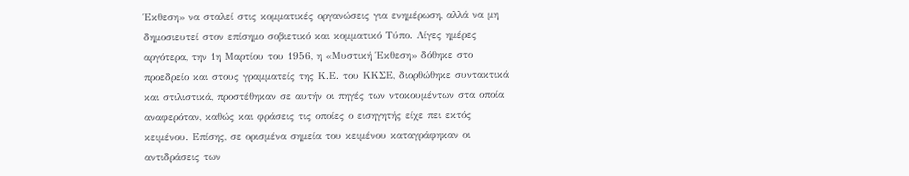Έκθεση» να σταλεί στις κομματικές οργανώσεις για ενημέρωση, αλλά να μη δημοσιευτεί στον επίσημο σοβιετικό και κομματικό Τύπο. Λίγες ημέρες αργότερα, την 1η Μαρτίου του 1956, η «Μυστική Έκθεση» δόθηκε στο προεδρείο και στους γραμματείς της Κ.Ε. του ΚΚΣΕ, διορθώθηκε συντακτικά και στιλιστικά, προστέθηκαν σε αυτήν οι πηγές των ντοκουμέντων στα οποία αναφερόταν, καθώς και φράσεις τις οποίες ο εισηγητής είχε πει εκτός κειμένου. Επίσης, σε ορισμένα σημεία του κειμένου καταγράφηκαν οι αντιδράσεις των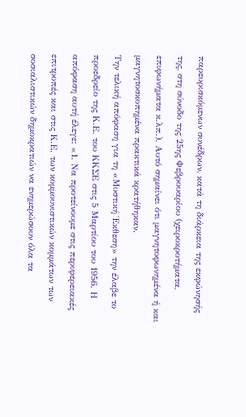παρευρισκόμενων συνέδρων, κατά τη διάρκεια της εκφώνησής της, στη σύνοδο της 25ης Φεβρουαρίου (χειροκροτήματα, επιφωνήματα κ.λπ.). Αυτό σημαίνει ότι μαγνητοφωνημένα ή και μαγνητοσκοπημένα πρακτικά κρατήθηκαν.
Την τελική απόφαση για τη «Μυστική Έκθεση» την έλαβε το προεδρείο της Κ.Ε. του ΚΚΣΕ στις 5 Μαρτίου του 1956. Η απόφαση αυτή έλεγε: «1. Να προτείνουμε στις περιφερειακές επιτροπές και στις Κ.Ε. των κομμουνιστικών κομμάτων των σοσιαλιστικών δημοκρατιών να ενημερώσουν όλα τα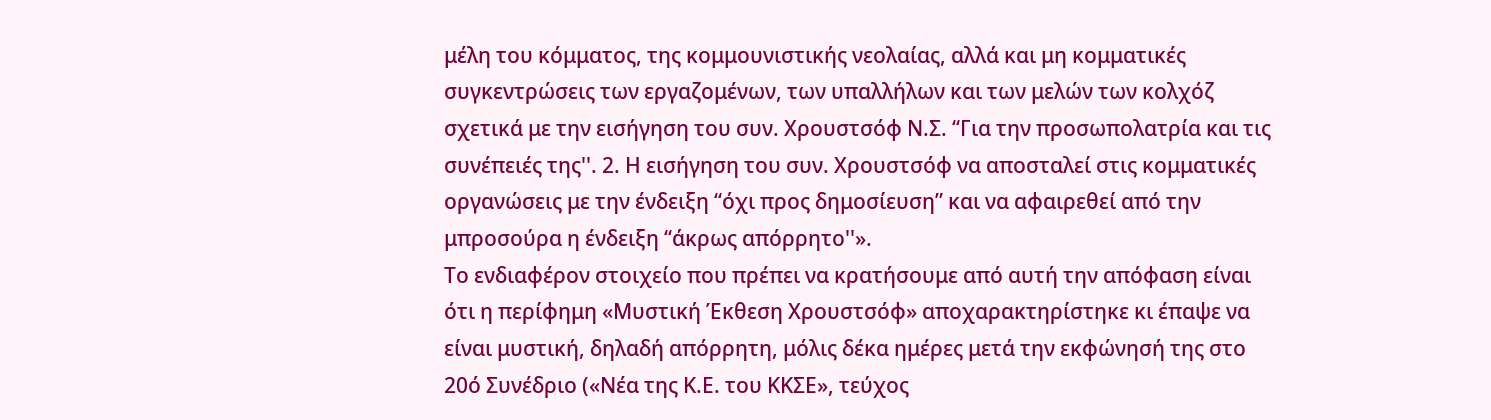μέλη του κόμματος, της κομμουνιστικής νεολαίας, αλλά και μη κομματικές συγκεντρώσεις των εργαζομένων, των υπαλλήλων και των μελών των κολχόζ σχετικά με την εισήγηση του συν. Χρουστσόφ Ν.Σ. ‘‘Για την προσωπολατρία και τις συνέπειές της''. 2. Η εισήγηση του συν. Χρουστσόφ να αποσταλεί στις κομματικές οργανώσεις με την ένδειξη ‘‘όχι προς δημοσίευση” και να αφαιρεθεί από την μπροσούρα η ένδειξη ‘‘άκρως απόρρητο''».
Το ενδιαφέρον στοιχείο που πρέπει να κρατήσουμε από αυτή την απόφαση είναι ότι η περίφημη «Μυστική Έκθεση Χρουστσόφ» αποχαρακτηρίστηκε κι έπαψε να είναι μυστική, δηλαδή απόρρητη, μόλις δέκα ημέρες μετά την εκφώνησή της στο 20ό Συνέδριο («Νέα της Κ.Ε. του ΚΚΣΕ», τεύχος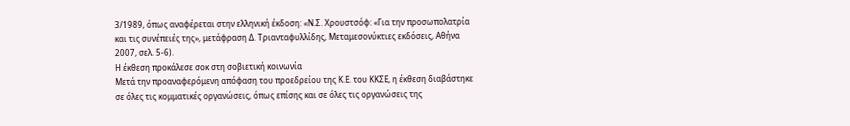3/1989, όπως αναφέρεται στην ελληνική έκδοση: «Ν.Σ. Χρουστσόφ: «Για την προσωπολατρία και τις συνέπειές της», μετάφραση Δ. Τριανταφυλλίδης, Μεταμεσονύκτιες εκδόσεις, Αθήνα 2007, σελ. 5-6).
Η έκθεση προκάλεσε σοκ στη σοβιετική κοινωνία
Μετά την προαναφερόμενη απόφαση του προεδρείου της Κ.Ε. του ΚΚΣΕ, η έκθεση διαβάστηκε σε όλες τις κομματικές οργανώσεις, όπως επίσης και σε όλες τις οργανώσεις της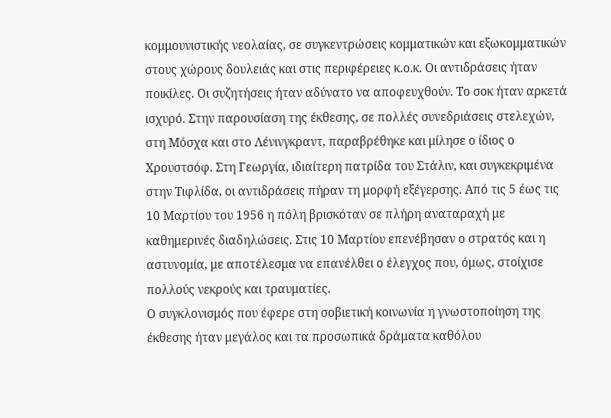κομμουνιστικής νεολαίας, σε συγκεντρώσεις κομματικών και εξωκομματικών στους χώρους δουλειάς και στις περιφέρειες κ.ο.κ. Οι αντιδράσεις ήταν ποικίλες. Οι συζητήσεις ήταν αδύνατο να αποφευχθούν. Το σοκ ήταν αρκετά ισχυρό. Στην παρουσίαση της έκθεσης, σε πολλές συνεδριάσεις στελεχών, στη Μόσχα και στο Λένινγκραντ, παραβρέθηκε και μίλησε ο ίδιος ο Χρουστσόφ. Στη Γεωργία, ιδιαίτερη πατρίδα του Στάλιν, και συγκεκριμένα στην Τιφλίδα, οι αντιδράσεις πήραν τη μορφή εξέγερσης. Από τις 5 έως τις 10 Μαρτίου του 1956 η πόλη βρισκόταν σε πλήρη αναταραχή με καθημερινές διαδηλώσεις. Στις 10 Μαρτίου επενέβησαν ο στρατός και η αστυνομία, με αποτέλεσμα να επανέλθει ο έλεγχος που, όμως, στοίχισε πολλούς νεκρούς και τραυματίες.
Ο συγκλονισμός που έφερε στη σοβιετική κοινωνία η γνωστοποίηση της έκθεσης ήταν μεγάλος και τα προσωπικά δράματα καθόλου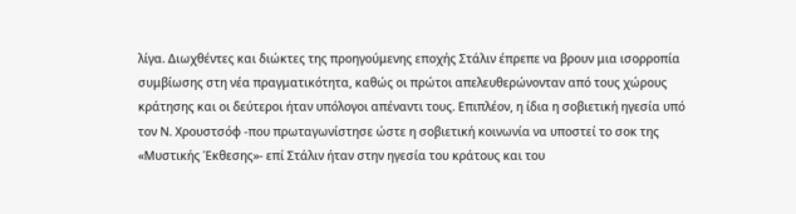λίγα. Διωχθέντες και διώκτες της προηγούμενης εποχής Στάλιν έπρεπε να βρουν μια ισορροπία συμβίωσης στη νέα πραγματικότητα, καθώς οι πρώτοι απελευθερώνονταν από τους χώρους κράτησης και οι δεύτεροι ήταν υπόλογοι απέναντι τους. Επιπλέον, η ίδια η σοβιετική ηγεσία υπό τον Ν. Χρουστσόφ -που πρωταγωνίστησε ώστε η σοβιετική κοινωνία να υποστεί το σοκ της «Μυστικής Έκθεσης»- επί Στάλιν ήταν στην ηγεσία του κράτους και του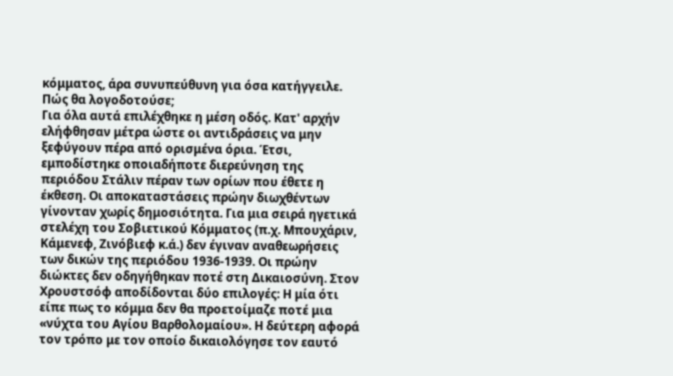κόμματος, άρα συνυπεύθυνη για όσα κατήγγειλε. Πώς θα λογοδοτούσε;
Για όλα αυτά επιλέχθηκε η μέση οδός. Κατ' αρχήν ελήφθησαν μέτρα ώστε οι αντιδράσεις να μην ξεφύγουν πέρα από ορισμένα όρια. Έτσι, εμποδίστηκε οποιαδήποτε διερεύνηση της περιόδου Στάλιν πέραν των ορίων που έθετε η έκθεση. Οι αποκαταστάσεις πρώην διωχθέντων γίνονταν χωρίς δημοσιότητα. Για μια σειρά ηγετικά στελέχη του Σοβιετικού Κόμματος (π.χ. Μπουχάριν, Κάμενεφ, Ζινόβιεφ κ.ά.) δεν έγιναν αναθεωρήσεις των δικών της περιόδου 1936-1939. Οι πρώην διώκτες δεν οδηγήθηκαν ποτέ στη Δικαιοσύνη. Στον Χρουστσόφ αποδίδονται δύο επιλογές: Η μία ότι είπε πως το κόμμα δεν θα προετοίμαζε ποτέ μια «νύχτα του Αγίου Βαρθολομαίου». Η δεύτερη αφορά τον τρόπο με τον οποίο δικαιολόγησε τον εαυτό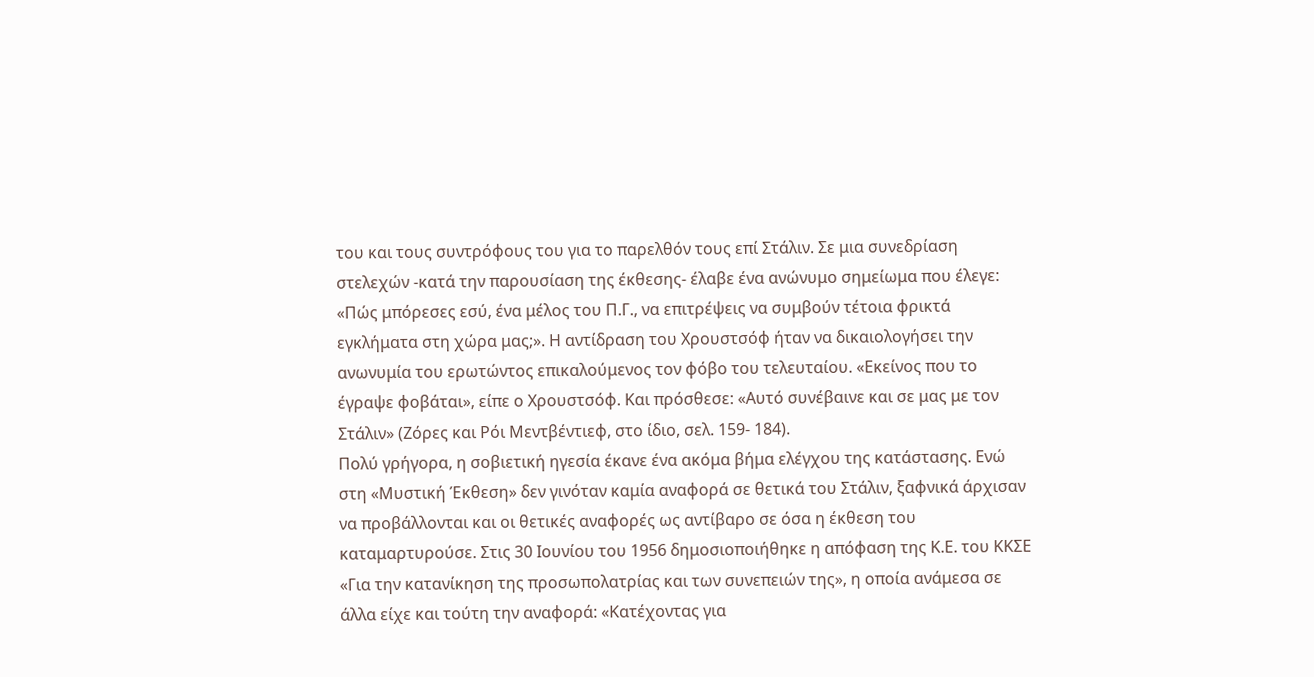του και τους συντρόφους του για το παρελθόν τους επί Στάλιν. Σε μια συνεδρίαση στελεχών -κατά την παρουσίαση της έκθεσης- έλαβε ένα ανώνυμο σημείωμα που έλεγε: «Πώς μπόρεσες εσύ, ένα μέλος του Π.Γ., να επιτρέψεις να συμβούν τέτοια φρικτά εγκλήματα στη χώρα μας;». Η αντίδραση του Χρουστσόφ ήταν να δικαιολογήσει την ανωνυμία του ερωτώντος επικαλούμενος τον φόβο του τελευταίου. «Εκείνος που το έγραψε φοβάται», είπε ο Χρουστσόφ. Και πρόσθεσε: «Αυτό συνέβαινε και σε μας με τον Στάλιν» (Ζόρες και Ρόι Μεντβέντιεφ, στο ίδιο, σελ. 159- 184).
Πολύ γρήγορα, η σοβιετική ηγεσία έκανε ένα ακόμα βήμα ελέγχου της κατάστασης. Ενώ στη «Μυστική Έκθεση» δεν γινόταν καμία αναφορά σε θετικά του Στάλιν, ξαφνικά άρχισαν να προβάλλονται και οι θετικές αναφορές ως αντίβαρο σε όσα η έκθεση του καταμαρτυρούσε. Στις 30 Ιουνίου του 1956 δημοσιοποιήθηκε η απόφαση της Κ.Ε. του ΚΚΣΕ «Για την κατανίκηση της προσωπολατρίας και των συνεπειών της», η οποία ανάμεσα σε άλλα είχε και τούτη την αναφορά: «Κατέχοντας για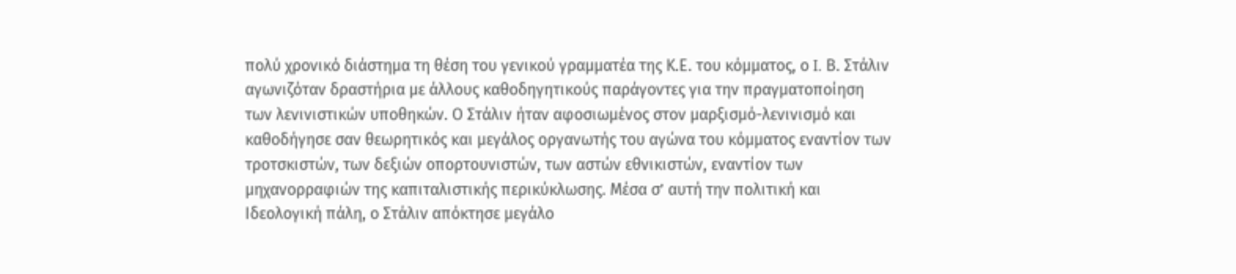πολύ χρονικό διάστημα τη θέση του γενικού γραμματέα της Κ.Ε. του κόμματος, ο I. Β. Στάλιν αγωνιζόταν δραστήρια με άλλους καθοδηγητικούς παράγοντες για την πραγματοποίηση των λενινιστικών υποθηκών. Ο Στάλιν ήταν αφοσιωμένος στον μαρξισμό-λενινισμό και καθοδήγησε σαν θεωρητικός και μεγάλος οργανωτής του αγώνα του κόμματος εναντίον των τροτσκιστών, των δεξιών οπορτουνιστών, των αστών εθνικιστών, εναντίον των μηχανορραφιών της καπιταλιστικής περικύκλωσης. Μέσα σ’ αυτή την πολιτική και Ιδεολογική πάλη, ο Στάλιν απόκτησε μεγάλο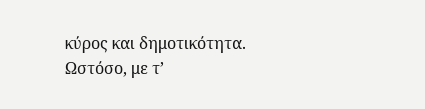κύρος και δημοτικότητα. Ωστόσο, με τ’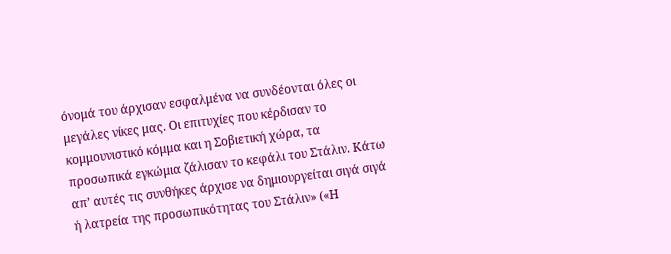όνομά του άρχισαν εσφαλμένα να συνδέονται όλες οι μεγάλες νίκες μας. Οι επιτυχίες που κέρδισαν το κομμουνιστικό κόμμα και η Σοβιετική χώρα, τα προσωπικά εγκώμια ζάλισαν το κεφάλι του Στάλιν. Κάτω απ’ αυτές τις συνθήκες άρχισε να δημιουργείται σιγά σιγά ή λατρεία της προσωπικότητας του Στάλιν» («Η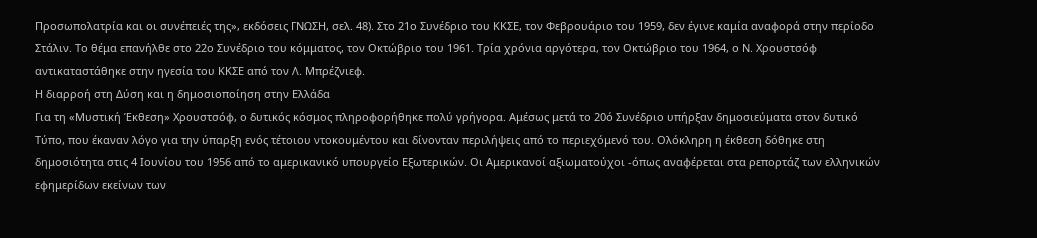Προσωπολατρία και οι συνέπειές της», εκδόσεις ΓΝΩΣΗ, σελ. 48). Στο 21ο Συνέδριο του ΚΚΣΕ, τον Φεβρουάριο του 1959, δεν έγινε καμία αναφορά στην περίοδο Στάλιν. Το θέμα επανήλθε στο 22ο Συνέδριο του κόμματος, τον Οκτώβριο του 1961. Τρία χρόνια αργότερα, τον Οκτώβριο του 1964, ο Ν. Χρουστσόφ αντικαταστάθηκε στην ηγεσία του ΚΚΣΕ από τον Λ. Μπρέζνιεφ.
Η διαρροή στη Δύση και η δημοσιοποίηση στην Ελλάδα
Για τη «Μυστική Έκθεση» Χρουστσόφ, ο δυτικός κόσμος πληροφορήθηκε πολύ γρήγορα. Αμέσως μετά το 20ό Συνέδριο υπήρξαν δημοσιεύματα στον δυτικό Τύπο, που έκαναν λόγο για την ύπαρξη ενός τέτοιου ντοκουμέντου και δίνονταν περιλήψεις από το περιεχόμενό του. Ολόκληρη η έκθεση δόθηκε στη δημοσιότητα στις 4 Ιουνίου του 1956 από το αμερικανικό υπουργείο Εξωτερικών. Οι Αμερικανοί αξιωματούχοι -όπως αναφέρεται στα ρεπορτάζ των ελληνικών εφημερίδων εκείνων των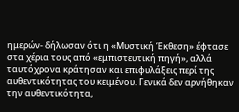ημερών- δήλωσαν ότι η «Μυστική Έκθεση» έφτασε στα χέρια τους από «εμπιστευτική πηγή», αλλά ταυτόχρονα κράτησαν και επιφυλάξεις περί της αυθεντικότητας του κειμένου. Γενικά δεν αρνήθηκαν την αυθεντικότητα,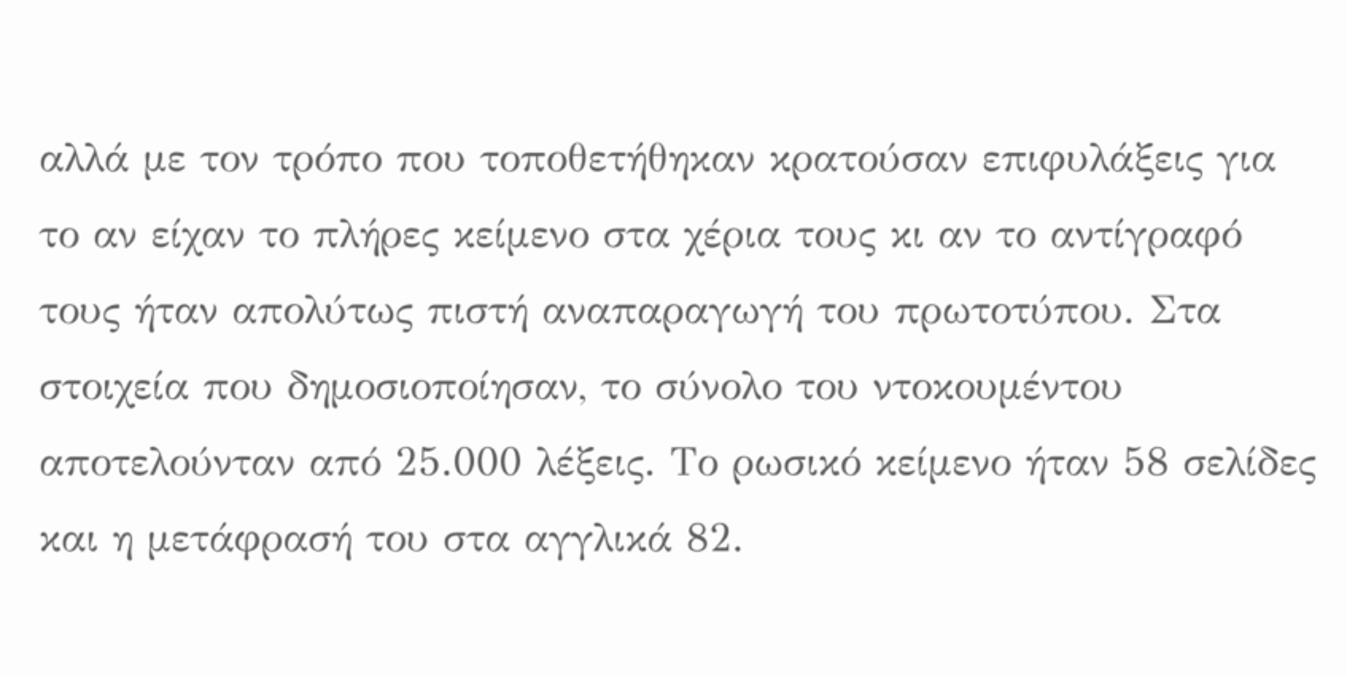αλλά με τον τρόπο που τοποθετήθηκαν κρατούσαν επιφυλάξεις για το αν είχαν το πλήρες κείμενο στα χέρια τους κι αν το αντίγραφό τους ήταν απολύτως πιστή αναπαραγωγή του πρωτοτύπου. Στα στοιχεία που δημοσιοποίησαν, το σύνολο του ντοκουμέντου αποτελούνταν από 25.000 λέξεις. Το ρωσικό κείμενο ήταν 58 σελίδες και η μετάφρασή του στα αγγλικά 82.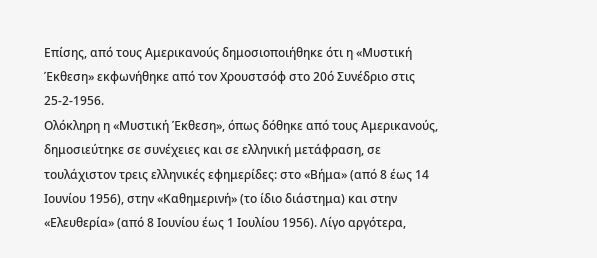Επίσης, από τους Αμερικανούς δημοσιοποιήθηκε ότι η «Μυστική Έκθεση» εκφωνήθηκε από τον Χρουστσόφ στο 20ό Συνέδριο στις 25-2-1956.
Ολόκληρη η «Μυστική Έκθεση», όπως δόθηκε από τους Αμερικανούς, δημοσιεύτηκε σε συνέχειες και σε ελληνική μετάφραση, σε τουλάχιστον τρεις ελληνικές εφημερίδες: στο «Βήμα» (από 8 έως 14 Ιουνίου 1956), στην «Καθημερινή» (το ίδιο διάστημα) και στην «Ελευθερία» (από 8 Ιουνίου έως 1 Ιουλίου 1956). Λίγο αργότερα,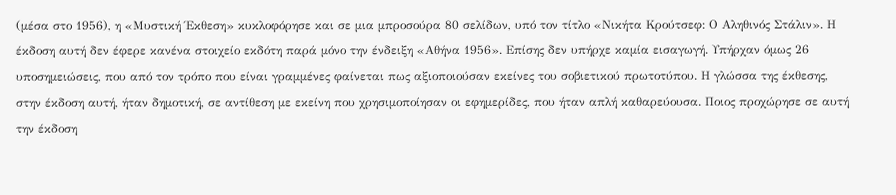(μέσα στο 1956), η «Μυστική Έκθεση» κυκλοφόρησε και σε μια μπροσούρα 80 σελίδων, υπό τον τίτλο «Νικήτα Κρούτσεφ: Ο Αληθινός Στάλιν». Η έκδοση αυτή δεν έφερε κανένα στοιχείο εκδότη παρά μόνο την ένδειξη «Αθήνα 1956». Επίσης δεν υπήρχε καμία εισαγωγή. Υπήρχαν όμως 26 υποσημειώσεις, που από τον τρόπο που είναι γραμμένες φαίνεται πως αξιοποιούσαν εκείνες του σοβιετικού πρωτοτύπου. Η γλώσσα της έκθεσης, στην έκδοση αυτή, ήταν δημοτική, σε αντίθεση με εκείνη που χρησιμοποίησαν οι εφημερίδες, που ήταν απλή καθαρεύουσα. Ποιος προχώρησε σε αυτή την έκδοση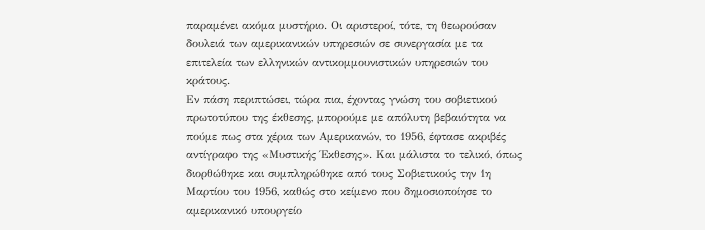παραμένει ακόμα μυστήριο. Οι αριστεροί, τότε, τη θεωρούσαν δουλειά των αμερικανικών υπηρεσιών σε συνεργασία με τα επιτελεία των ελληνικών αντικομμουνιστικών υπηρεσιών του κράτους.
Εν πάση περιπτώσει, τώρα πια, έχοντας γνώση του σοβιετικού πρωτοτύπου της έκθεσης, μπορούμε με απόλυτη βεβαιότητα να πούμε πως στα χέρια των Αμερικανών, το 1956, έφτασε ακριβές αντίγραφο της «Μυστικής Έκθεσης». Και μάλιστα το τελικό, όπως διορθώθηκε και συμπληρώθηκε από τους Σοβιετικούς την 1η Μαρτίου του 1956, καθώς στο κείμενο που δημοσιοποίησε το αμερικανικό υπουργείο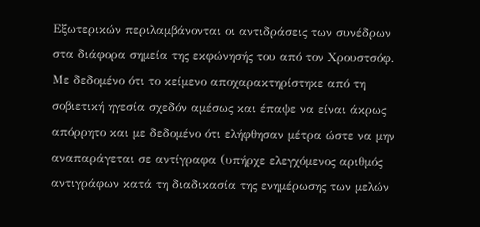Εξωτερικών περιλαμβάνονται οι αντιδράσεις των συνέδρων στα διάφορα σημεία της εκφώνησής του από τον Χρουστσόφ. Με δεδομένο ότι το κείμενο αποχαρακτηρίστηκε από τη σοβιετική ηγεσία σχεδόν αμέσως και έπαψε να είναι άκρως απόρρητο και με δεδομένο ότι ελήφθησαν μέτρα ώστε να μην αναπαράγεται σε αντίγραφα (υπήρχε ελεγχόμενος αριθμός αντιγράφων κατά τη διαδικασία της ενημέρωσης των μελών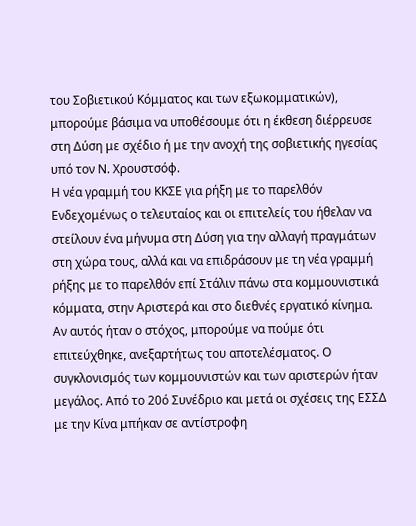του Σοβιετικού Κόμματος και των εξωκομματικών), μπορούμε βάσιμα να υποθέσουμε ότι η έκθεση διέρρευσε στη Δύση με σχέδιο ή με την ανοχή της σοβιετικής ηγεσίας υπό τον Ν. Χρουστσόφ.
Η νέα γραμμή του ΚΚΣΕ για ρήξη με το παρελθόν
Ενδεχομένως ο τελευταίος και οι επιτελείς του ήθελαν να στείλουν ένα μήνυμα στη Δύση για την αλλαγή πραγμάτων στη χώρα τους, αλλά και να επιδράσουν με τη νέα γραμμή ρήξης με το παρελθόν επί Στάλιν πάνω στα κομμουνιστικά κόμματα, στην Αριστερά και στο διεθνές εργατικό κίνημα. Αν αυτός ήταν ο στόχος, μπορούμε να πούμε ότι επιτεύχθηκε, ανεξαρτήτως του αποτελέσματος. Ο συγκλονισμός των κομμουνιστών και των αριστερών ήταν μεγάλος. Από το 20ό Συνέδριο και μετά οι σχέσεις της ΕΣΣΔ με την Κίνα μπήκαν σε αντίστροφη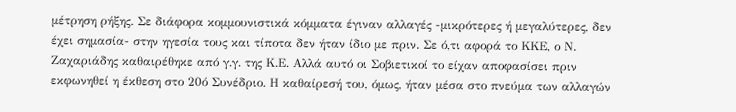μέτρηση ρήξης. Σε διάφορα κομμουνιστικά κόμματα έγιναν αλλαγές -μικρότερες ή μεγαλύτερες, δεν έχει σημασία- στην ηγεσία τους και τίποτα δεν ήταν ίδιο με πριν. Σε ό,τι αφορά το ΚΚΕ, ο Ν. Ζαχαριάδης καθαιρέθηκε από γ.γ. της Κ.Ε. Αλλά αυτό οι Σοβιετικοί το είχαν αποφασίσει πριν εκφωνηθεί η έκθεση στο 20ό Συνέδριο. Η καθαίρεσή του, όμως, ήταν μέσα στο πνεύμα των αλλαγών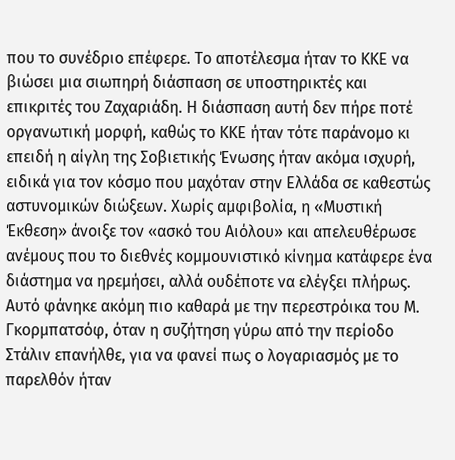που το συνέδριο επέφερε. Το αποτέλεσμα ήταν το ΚΚΕ να βιώσει μια σιωπηρή διάσπαση σε υποστηρικτές και επικριτές του Ζαχαριάδη. Η διάσπαση αυτή δεν πήρε ποτέ οργανωτική μορφή, καθώς το ΚΚΕ ήταν τότε παράνομο κι επειδή η αίγλη της Σοβιετικής Ένωσης ήταν ακόμα ισχυρή, ειδικά για τον κόσμο που μαχόταν στην Ελλάδα σε καθεστώς αστυνομικών διώξεων. Χωρίς αμφιβολία, η «Μυστική Έκθεση» άνοιξε τον «ασκό του Αιόλου» και απελευθέρωσε ανέμους που το διεθνές κομμουνιστικό κίνημα κατάφερε ένα διάστημα να ηρεμήσει, αλλά ουδέποτε να ελέγξει πλήρως. Αυτό φάνηκε ακόμη πιο καθαρά με την περεστρόικα του Μ. Γκορμπατσόφ, όταν η συζήτηση γύρω από την περίοδο Στάλιν επανήλθε, για να φανεί πως ο λογαριασμός με το παρελθόν ήταν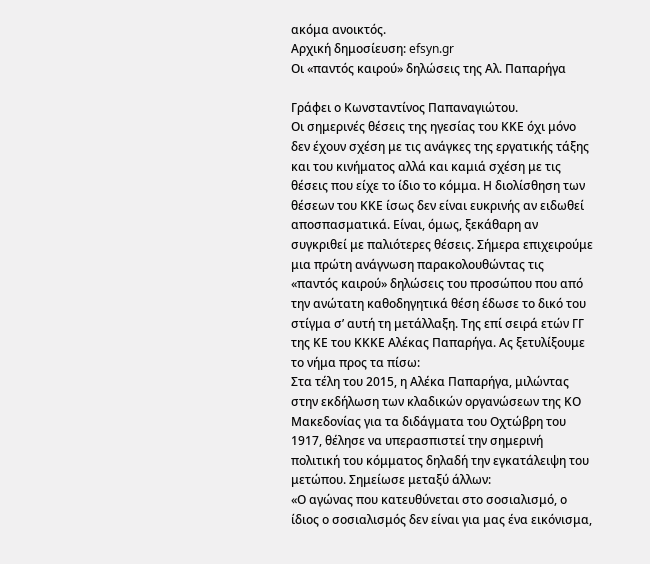ακόμα ανοικτός.
Αρχική δημοσίευση: efsyn.gr
Οι «παντός καιρού» δηλώσεις της Αλ. Παπαρήγα

Γράφει ο Κωνσταντίνος Παπαναγιώτου.
Οι σημερινές θέσεις της ηγεσίας του ΚΚΕ όχι μόνο δεν έχουν σχέση με τις ανάγκες της εργατικής τάξης και του κινήματος αλλά και καμιά σχέση με τις θέσεις που είχε το ίδιο το κόμμα. Η διολίσθηση των θέσεων του ΚΚΕ ίσως δεν είναι ευκρινής αν ειδωθεί αποσπασματικά. Είναι, όμως, ξεκάθαρη αν συγκριθεί με παλιότερες θέσεις. Σήμερα επιχειρούμε μια πρώτη ανάγνωση παρακολουθώντας τις «παντός καιρού» δηλώσεις του προσώπου που από την ανώτατη καθοδηγητικά θέση έδωσε το δικό του στίγμα σ’ αυτή τη μετάλλαξη. Της επί σειρά ετών ΓΓ της ΚΕ του ΚΚΚΕ Αλέκας Παπαρήγα. Ας ξετυλίξουμε το νήμα προς τα πίσω:
Στα τέλη του 2015, η Αλέκα Παπαρήγα, μιλώντας στην εκδήλωση των κλαδικών οργανώσεων της ΚΟ Μακεδονίας για τα διδάγματα του Οχτώβρη του 1917, θέλησε να υπερασπιστεί την σημερινή πολιτική του κόμματος δηλαδή την εγκατάλειψη του μετώπου. Σημείωσε μεταξύ άλλων:
«Ο αγώνας που κατευθύνεται στο σοσιαλισμό, ο ίδιος ο σοσιαλισμός δεν είναι για μας ένα εικόνισμα,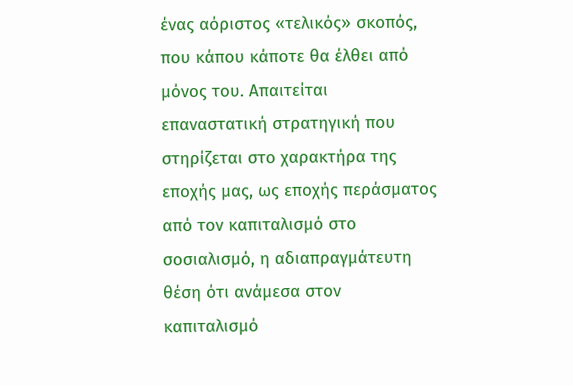ένας αόριστος «τελικός» σκοπός, που κάπου κάποτε θα έλθει από μόνος του. Απαιτείται επαναστατική στρατηγική που στηρίζεται στο χαρακτήρα της εποχής μας, ως εποχής περάσματος από τον καπιταλισμό στο σοσιαλισμό, η αδιαπραγμάτευτη θέση ότι ανάμεσα στον καπιταλισμό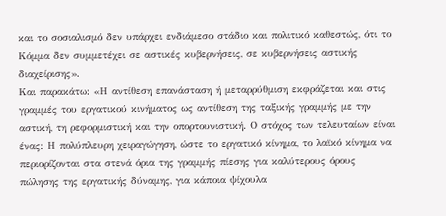και το σοσιαλισμό δεν υπάρχει ενδιάμεσο στάδιο και πολιτικό καθεστώς, ότι το Κόμμα δεν συμμετέχει σε αστικές κυβερνήσεις, σε κυβερνήσεις αστικής διαχείρισης».
Και παρακάτω: «Η αντίθεση επανάσταση ή μεταρρύθμιση εκφράζεται και στις γραμμές του εργατικού κινήματος ως αντίθεση της ταξικής γραμμής με την αστική, τη ρεφορμιστική και την οπορτουνιστική. Ο στόχος των τελευταίων είναι ένας: Η πολύπλευρη χειραγώγηση, ώστε το εργατικό κίνημα, το λαϊκό κίνημα να περιορίζονται στα στενά όρια της γραμμής πίεσης για καλύτερους όρους πώλησης της εργατικής δύναμης, για κάποια ψίχουλα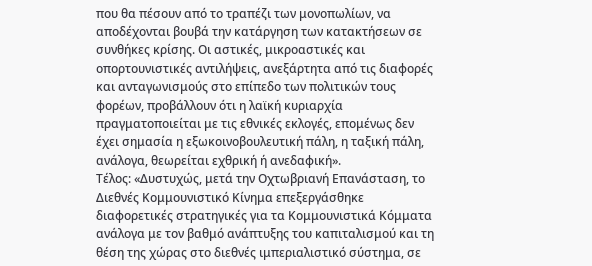που θα πέσουν από το τραπέζι των μονοπωλίων, να αποδέχονται βουβά την κατάργηση των κατακτήσεων σε συνθήκες κρίσης. Οι αστικές, μικροαστικές και οπορτουνιστικές αντιλήψεις, ανεξάρτητα από τις διαφορές και ανταγωνισμούς στο επίπεδο των πολιτικών τους φορέων, προβάλλουν ότι η λαϊκή κυριαρχία πραγματοποιείται με τις εθνικές εκλογές, επομένως δεν έχει σημασία η εξωκοινοβουλευτική πάλη, η ταξική πάλη, ανάλογα, θεωρείται εχθρική ή ανεδαφική».
Τέλος: «Δυστυχώς, μετά την Οχτωβριανή Επανάσταση, το Διεθνές Κομμουνιστικό Κίνημα επεξεργάσθηκε διαφορετικές στρατηγικές για τα Κομμουνιστικά Κόμματα ανάλογα με τον βαθμό ανάπτυξης του καπιταλισμού και τη θέση της χώρας στο διεθνές ιμπεριαλιστικό σύστημα, σε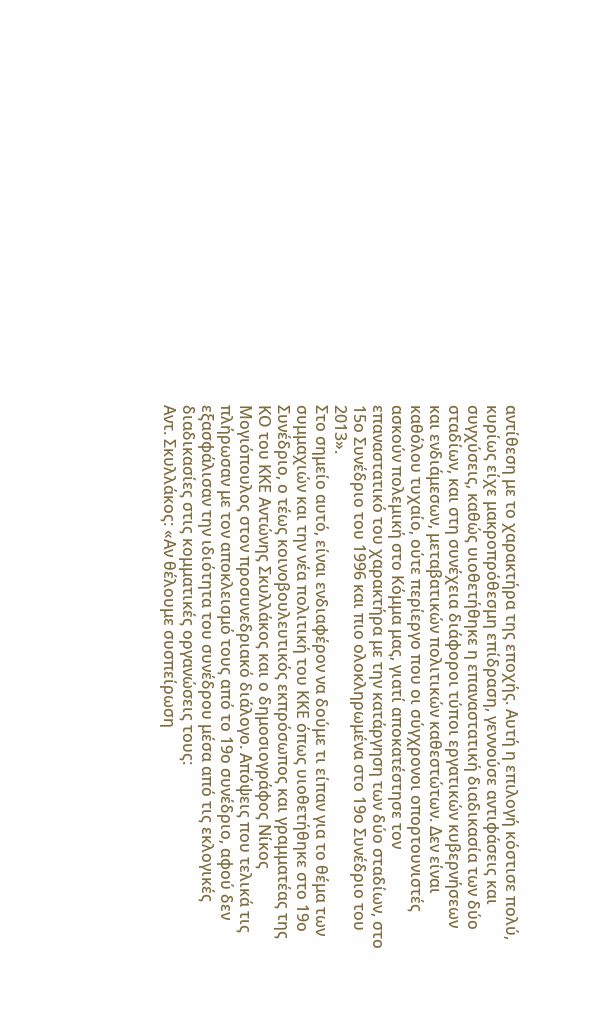αντίθεση με το χαρακτήρα της εποχής. Αυτή η επιλογή κόστισε πολύ, κυρίως είχε μακροπρόθεσμη επίδραση, γεννούσε αντιφάσεις και συγχύσεις, καθώς υιοθετήθηκε η επαναστατική διαδικασία των δύο σταδίων, και στη συνέχεια διάφοροι τύποι εργατικών κυβερνήσεων και ενδιάμεσων, μεταβατικών πολιτικών καθεστώτων. Δεν είναι καθόλου τυχαίο, ούτε περίεργο που οι σύγχρονοι οπορτουνιστές ασκούν πολεμική στο Κόμμα μας, γιατί αποκατέστησε τον επαναστατικό του χαρακτήρα με την κατάργηση των δύο σταδίων, στο 15ο Συνέδριο του 1996 και πιο ολοκληρωμένα στο 19ο Συνέδριο του 2013».
Στο σημείο αυτό, είναι ενδιαφέρον να δούμε τι είπαν για το θέμα των συμμαχιών και την νέα πολιτική του ΚΚΕ όπως υιοθετήθηκε στο 19ο Συνέδριο, ο τέως κοινοβουλευτικός εκπρόσωπος και γραμματέας της ΚΟ του ΚΚΕ Αντώνης Σκυλλάκος και ο δημοσιογράφος Νίκος Μογιόπουλος στον προσυνεδριακό διάλογο. Απόψεις που τελικά τις πλήρωσαν με τον αποκλεισμό τους από το 19ο συνέδριο, αφού δεν εξασφάλισαν την ιδιότητα του συνέδρου μέσα από τις εκλογικές διαδικασίες στις κομματικές οργανώσεις τους:
Αντ. Σκυλλάκος: «Αν θέλουμε συσπείρωση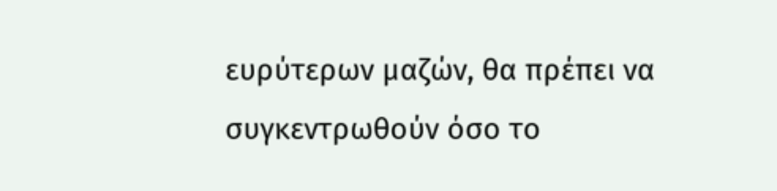ευρύτερων μαζών, θα πρέπει να συγκεντρωθούν όσο το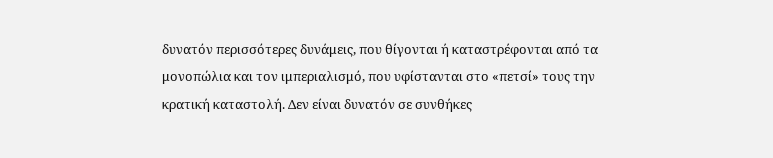δυνατόν περισσότερες δυνάμεις, που θίγονται ή καταστρέφονται από τα μονοπώλια και τον ιμπεριαλισμό, που υφίστανται στο «πετσί» τους την κρατική καταστολή. Δεν είναι δυνατόν σε συνθήκες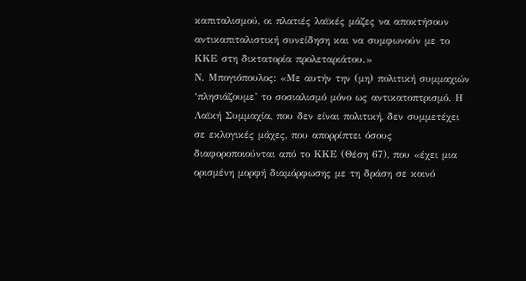καπιταλισμού, οι πλατιές λαϊκές μάζες να αποκτήσουν αντικαπιταλιστική συνείδηση και να συμφωνούν με το ΚΚΕ στη δικτατορία προλεταριάτου.»
Ν. Μπογιόπουλος: «Με αυτήν την (μη) πολιτική συμμαχιών ‘πλησιάζουμε’ το σοσιαλισμό μόνο ως αντικατοπτρισμό. Η Λαϊκή Συμμαχία, που δεν είναι πολιτική, δεν συμμετέχει σε εκλογικές μάχες, που απορρίπτει όσους διαφοροποιούνται από το ΚΚΕ (Θέση 67), που «έχει μια ορισμένη μορφή διαμόρφωσης με τη δράση σε κοινό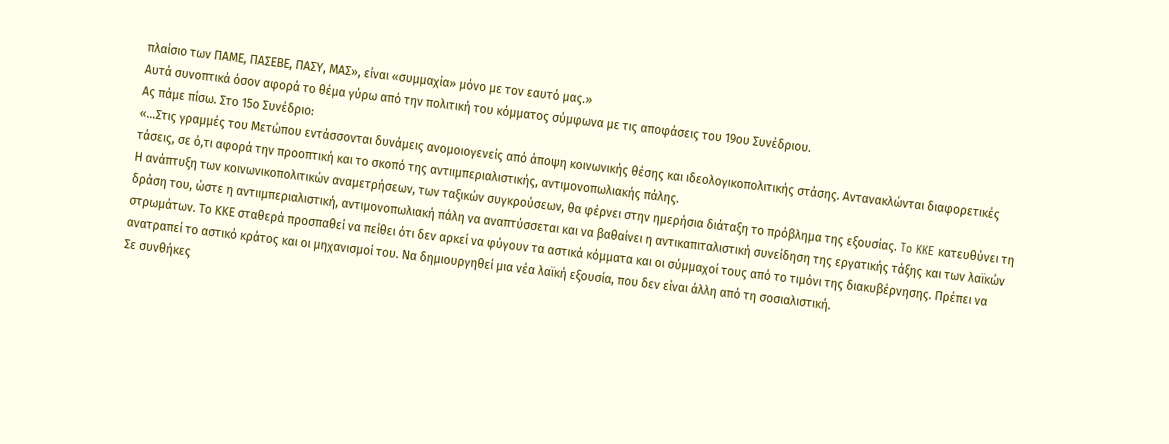πλαίσιο των ΠΑΜΕ, ΠΑΣΕΒΕ, ΠΑΣΥ, ΜΑΣ», είναι «συμμαχία» μόνο με τον εαυτό μας.»
Αυτά συνοπτικά όσον αφορά το θέμα γύρω από την πολιτική του κόμματος σύμφωνα με τις αποφάσεις του 19ου Συνέδριου.
Ας πάμε πίσω. Στο 15ο Συνέδριο:
«…Στις γραμμές του Μετώπου εντάσσονται δυνάμεις ανομοιογενείς από άποψη κοινωνικής θέσης και ιδεολογικοπολιτικής στάσης. Αντανακλώνται διαφορετικές τάσεις, σε ό,τι αφορά την προοπτική και το σκοπό της αντιιμπεριαλιστικής, αντιμονοπωλιακής πάλης.
Η ανάπτυξη των κοινωνικοπολιτικών αναμετρήσεων, των ταξικών συγκρούσεων, θα φέρνει στην ημερήσια διάταξη το πρόβλημα της εξουσίας. To KKE κατευθύνει τη δράση του, ώστε η αντιιμπεριαλιστική, αντιμονοπωλιακή πάλη να αναπτύσσεται και να βαθαίνει η αντικαπιταλιστική συνείδηση της εργατικής τάξης και των λαϊκών στρωμάτων. Το ΚΚΕ σταθερά προσπαθεί να πείθει ότι δεν αρκεί να φύγουν τα αστικά κόμματα και οι σύμμαχοί τους από το τιμόνι της διακυβέρνησης. Πρέπει να ανατραπεί το αστικό κράτος και οι μηχανισμοί του. Να δημιουργηθεί μια νέα λαϊκή εξουσία, που δεν είναι άλλη από τη σοσιαλιστική.
Σε συνθήκες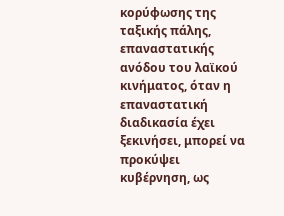κορύφωσης της ταξικής πάλης, επαναστατικής ανόδου του λαϊκού κινήματος, όταν η επαναστατική διαδικασία έχει ξεκινήσει, μπορεί να προκύψει κυβέρνηση, ως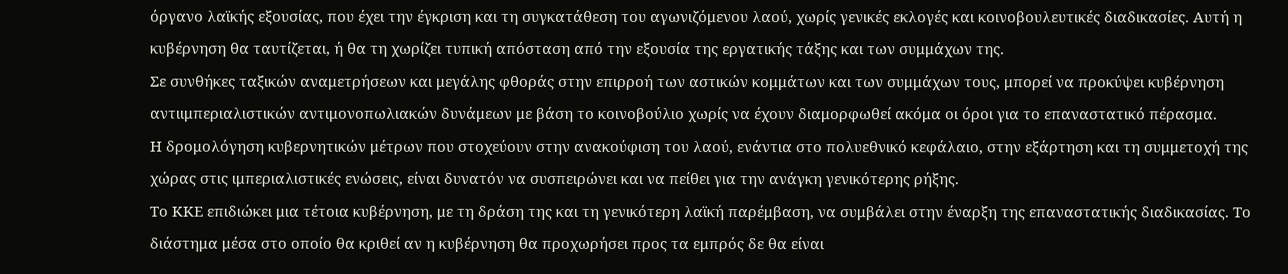όργανο λαϊκής εξουσίας, που έχει την έγκριση και τη συγκατάθεση του αγωνιζόμενου λαού, χωρίς γενικές εκλογές και κοινοβουλευτικές διαδικασίες. Αυτή η κυβέρνηση θα ταυτίζεται, ή θα τη χωρίζει τυπική απόσταση από την εξουσία της εργατικής τάξης και των συμμάχων της.
Σε συνθήκες ταξικών αναμετρήσεων και μεγάλης φθοράς στην επιρροή των αστικών κομμάτων και των συμμάχων τους, μπορεί να προκύψει κυβέρνηση αντιιμπεριαλιστικών αντιμονοπωλιακών δυνάμεων με βάση το κοινοβούλιο χωρίς να έχουν διαμορφωθεί ακόμα οι όροι για το επαναστατικό πέρασμα.
Η δρομολόγηση κυβερνητικών μέτρων που στοχεύουν στην ανακούφιση του λαού, ενάντια στο πολυεθνικό κεφάλαιο, στην εξάρτηση και τη συμμετοχή της χώρας στις ιμπεριαλιστικές ενώσεις, είναι δυνατόν να συσπειρώνει και να πείθει για την ανάγκη γενικότερης ρήξης.
Το ΚΚΕ επιδιώκει μια τέτοια κυβέρνηση, με τη δράση της και τη γενικότερη λαϊκή παρέμβαση, να συμβάλει στην έναρξη της επαναστατικής διαδικασίας. Το διάστημα μέσα στο οποίο θα κριθεί αν η κυβέρνηση θα προχωρήσει προς τα εμπρός δε θα είναι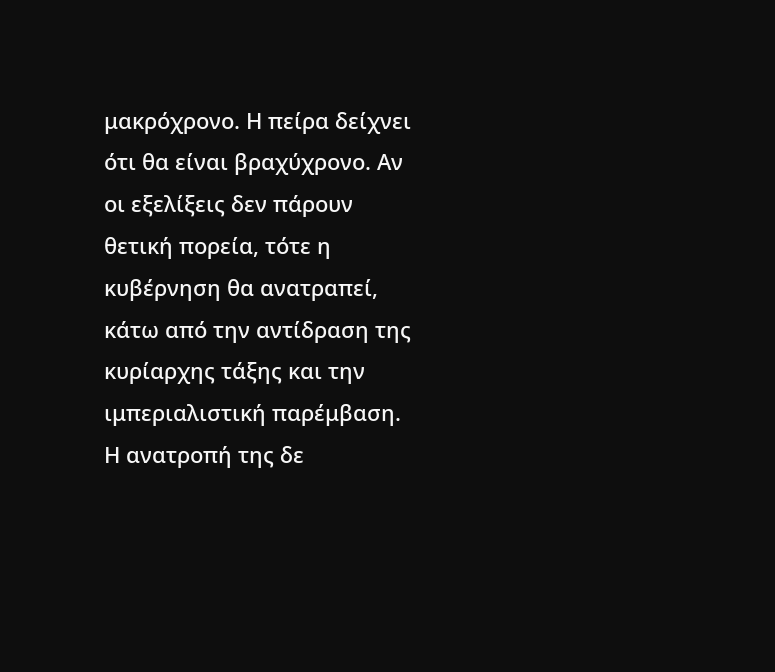μακρόχρονο. Η πείρα δείχνει ότι θα είναι βραχύχρονο. Αν οι εξελίξεις δεν πάρουν θετική πορεία, τότε η κυβέρνηση θα ανατραπεί, κάτω από την αντίδραση της κυρίαρχης τάξης και την ιμπεριαλιστική παρέμβαση. Η ανατροπή της δε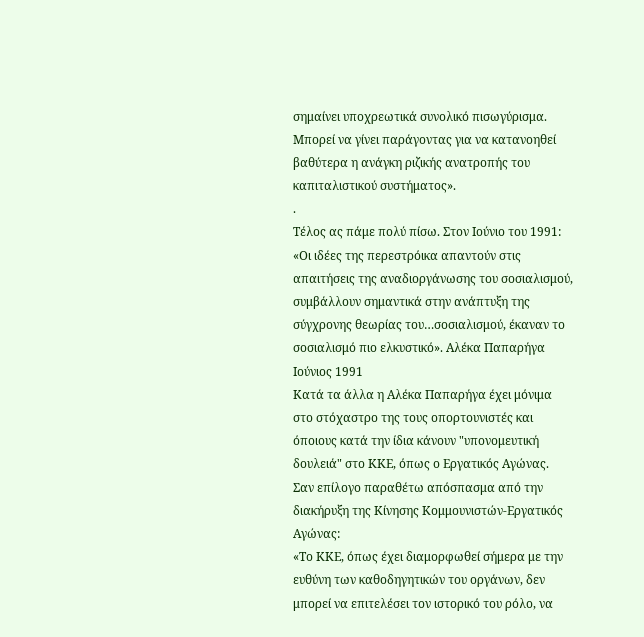σημαίνει υποχρεωτικά συνολικό πισωγύρισμα. Μπορεί να γίνει παράγοντας για να κατανοηθεί βαθύτερα η ανάγκη ριζικής ανατροπής του καπιταλιστικού συστήματος».
.
Τέλος ας πάμε πολύ πίσω. Στον Ιούνιο του 1991:
«Οι ιδέες της περεστρόικα απαντούν στις απαιτήσεις της αναδιοργάνωσης του σοσιαλισμού, συμβάλλουν σημαντικά στην ανάπτυξη της σύγχρονης θεωρίας του…σοσιαλισμού, έκαναν το σοσιαλισμό πιο ελκυστικό». Αλέκα Παπαρήγα Ιούνιος 1991
Κατά τα άλλα η Αλέκα Παπαρήγα έχει μόνιμα στο στόχαστρο της τους οπορτουνιστές και όποιους κατά την ίδια κάνουν "υπονομευτική δουλειά" στο ΚΚΕ, όπως ο Εργατικός Αγώνας.
Σαν επίλογο παραθέτω απόσπασμα από την διακήρυξη της Κίνησης Κομμουνιστών-Εργατικός Αγώνας:
«Το ΚΚΕ, όπως έχει διαμορφωθεί σήμερα με την ευθύνη των καθοδηγητικών του οργάνων, δεν μπορεί να επιτελέσει τον ιστορικό του ρόλο, να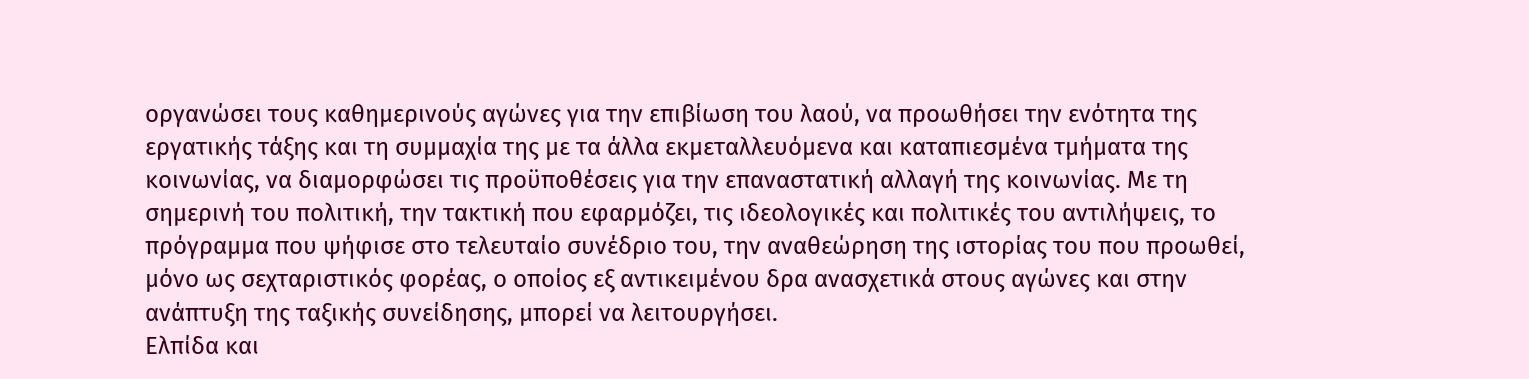οργανώσει τους καθημερινούς αγώνες για την επιβίωση του λαού, να προωθήσει την ενότητα της εργατικής τάξης και τη συμμαχία της με τα άλλα εκμεταλλευόμενα και καταπιεσμένα τμήματα της κοινωνίας, να διαμορφώσει τις προϋποθέσεις για την επαναστατική αλλαγή της κοινωνίας. Με τη σημερινή του πολιτική, την τακτική που εφαρμόζει, τις ιδεολογικές και πολιτικές του αντιλήψεις, το πρόγραμμα που ψήφισε στο τελευταίο συνέδριο του, την αναθεώρηση της ιστορίας του που προωθεί, μόνο ως σεχταριστικός φορέας, ο οποίος εξ αντικειμένου δρα ανασχετικά στους αγώνες και στην ανάπτυξη της ταξικής συνείδησης, μπορεί να λειτουργήσει.
Ελπίδα και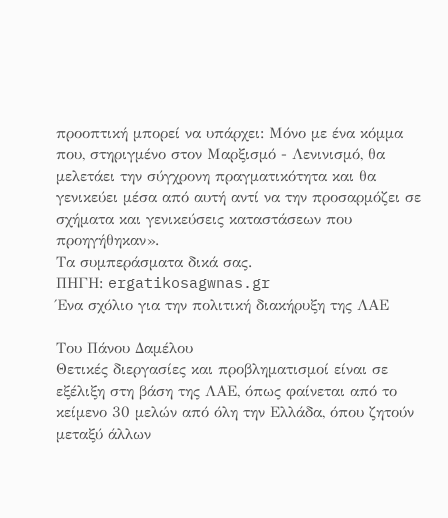προοπτική μπορεί να υπάρχει: Μόνο με ένα κόμμα που, στηριγμένο στον Μαρξισμό - Λενινισμό, θα μελετάει την σύγχρονη πραγματικότητα και θα γενικεύει μέσα από αυτή αντί να την προσαρμόζει σε σχήματα και γενικεύσεις καταστάσεων που προηγήθηκαν».
Τα συμπεράσματα δικά σας.
ΠΗΓΗ: ergatikosagwnas.gr
Ένα σχόλιο για την πολιτική διακήρυξη της ΛΑΕ

Του Πάνου Δαμέλου
Θετικές διεργασίες και προβληματισμοί είναι σε εξέλιξη στη βάση της ΛΑΕ, όπως φαίνεται από το κείμενο 30 μελών από όλη την Ελλάδα, όπου ζητούν μεταξύ άλλων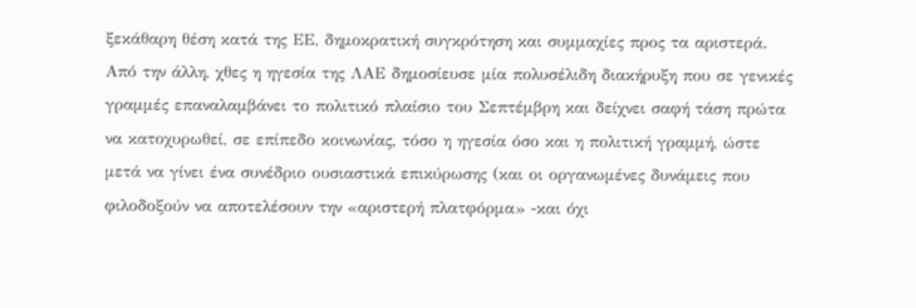ξεκάθαρη θέση κατά της ΕΕ, δημοκρατική συγκρότηση και συμμαχίες προς τα αριστερά. Από την άλλη, χθες η ηγεσία της ΛΑΕ δημοσίευσε μία πολυσέλιδη διακήρυξη που σε γενικές γραμμές επαναλαμβάνει το πολιτικό πλαίσιο του Σεπτέμβρη και δείχνει σαφή τάση πρώτα να κατοχυρωθεί, σε επίπεδο κοινωνίας, τόσο η ηγεσία όσο και η πολιτική γραμμή, ώστε μετά να γίνει ένα συνέδριο ουσιαστικά επικύρωσης (και οι οργανωμένες δυνάμεις που φιλοδοξούν να αποτελέσουν την «αριστερή πλατφόρμα» -και όχι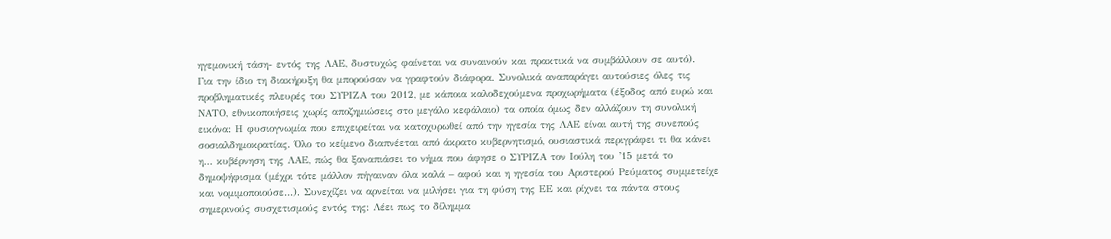ηγεμονική τάση- εντός της ΛΑΕ, δυστυχώς φαίνεται να συναινούν και πρακτικά να συμβάλλουν σε αυτό).
Για την ίδιο τη διακήρυξη θα μπορούσαν να γραφτούν διάφορα. Συνολικά αναπαράγει αυτούσιες όλες τις προβληματικές πλευρές του ΣΥΡΙΖΑ του 2012, με κάποια καλοδεχούμενα προχωρήματα (έξοδος από ευρώ και ΝΑΤΟ, εθνικοποιήσεις χωρίς αποζημιώσεις στο μεγάλο κεφάλαιο) τα οποία όμως δεν αλλάζουν τη συνολική εικόνα: Η φυσιογνωμία που επιχειρείται να κατοχυρωθεί από την ηγεσία της ΛΑΕ είναι αυτή της συνεπούς σοσιαλδημοκρατίας. Όλο το κείμενο διαπνέεται από άκρατο κυβερνητισμό, ουσιαστικά περιγράφει τι θα κάνει η… κυβέρνηση της ΛΑΕ, πώς θα ξαναπιάσει το νήμα που άφησε ο ΣΥΡΙΖΑ τον Ιούλη του ’15 μετά το δημοψήφισμα (μέχρι τότε μάλλον πήγαιναν όλα καλά – αφού και η ηγεσία του Αριστερού Ρεύματος συμμετείχε και νομιμοποιούσε…). Συνεχίζει να αρνείται να μιλήσει για τη φύση της ΕΕ και ρίχνει τα πάντα στους σημερινούς συσχετισμούς εντός της: Λέει πως το δίλημμα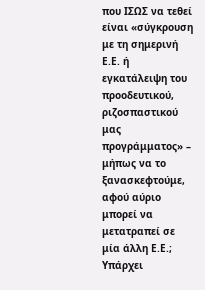που ΙΣΩΣ να τεθεί είναι «σύγκρουση με τη σημερινή Ε.Ε. ή εγκατάλειψη του προοδευτικού, ριζοσπαστικού μας προγράμματος» – μήπως να το ξανασκεφτούμε, αφού αύριο μπορεί να μετατραπεί σε μία άλλη Ε.Ε.; Υπάρχει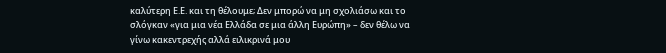καλύτερη Ε.Ε. και τη θέλουμε; Δεν μπορώ να μη σχολιάσω και το σλόγκαν «για μια νέα Ελλάδα σε μια άλλη Ευρώπη» – δεν θέλω να γίνω κακεντρεχής αλλά ειλικρινά μου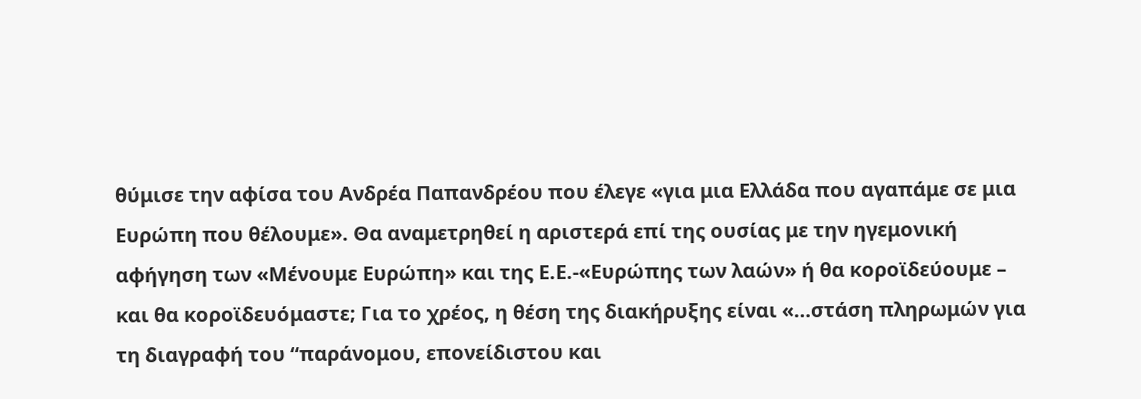θύμισε την αφίσα του Ανδρέα Παπανδρέου που έλεγε «για μια Ελλάδα που αγαπάμε σε μια Ευρώπη που θέλουμε». Θα αναμετρηθεί η αριστερά επί της ουσίας με την ηγεμονική αφήγηση των «Μένουμε Ευρώπη» και της Ε.Ε.-«Ευρώπης των λαών» ή θα κοροϊδεύουμε – και θα κοροϊδευόμαστε; Για το χρέος, η θέση της διακήρυξης είναι «…στάση πληρωμών για τη διαγραφή του “παράνομου, επονείδιστου και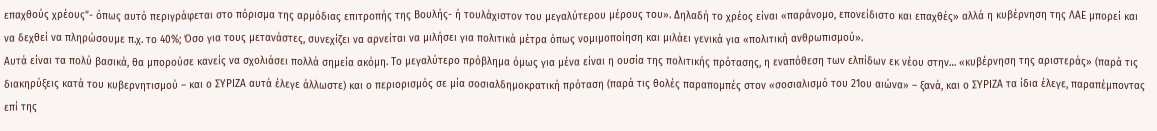επαχθούς χρέους”- όπως αυτό περιγράφεται στο πόρισμα της αρμόδιας επιτροπής της Βουλής- ή τουλάχιστον του μεγαλύτερου μέρους του». Δηλαδή το χρέος είναι «παράνομο, επονείδιστο και επαχθές» αλλά η κυβέρνηση της ΛΑΕ μπορεί και να δεχθεί να πληρώσουμε π.χ. το 40%; Όσο για τους μετανάστες, συνεχίζει να αρνείται να μιλήσει για πολιτικά μέτρα όπως νομιμοποίηση και μιλάει γενικά για «πολιτική ανθρωπισμού».
Αυτά είναι τα πολύ βασικά, θα μπορούσε κανείς να σχολιάσει πολλά σημεία ακόμη. Το μεγαλύτερο πρόβλημα όμως για μένα είναι η ουσία της πολιτικής πρότασης, η εναπόθεση των ελπίδων εκ νέου στην… «κυβέρνηση της αριστεράς» (παρά τις διακηρύξεις κατά του κυβερνητισμού – και ο ΣΥΡΙΖΑ αυτά έλεγε άλλωστε) και ο περιορισμός σε μία σοσιαλδημοκρατική πρόταση (παρά τις θολές παραπομπές στον «σοσιαλισμό του 21ου αιώνα» – ξανά, και ο ΣΥΡΙΖΑ τα ίδια έλεγε, παραπέμποντας επί της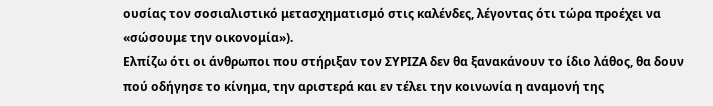ουσίας τον σοσιαλιστικό μετασχηματισμό στις καλένδες, λέγοντας ότι τώρα προέχει να «σώσουμε την οικονομία»).
Ελπίζω ότι οι άνθρωποι που στήριξαν τον ΣΥΡΙΖΑ δεν θα ξανακάνουν το ίδιο λάθος, θα δουν πού οδήγησε το κίνημα, την αριστερά και εν τέλει την κοινωνία η αναμονή της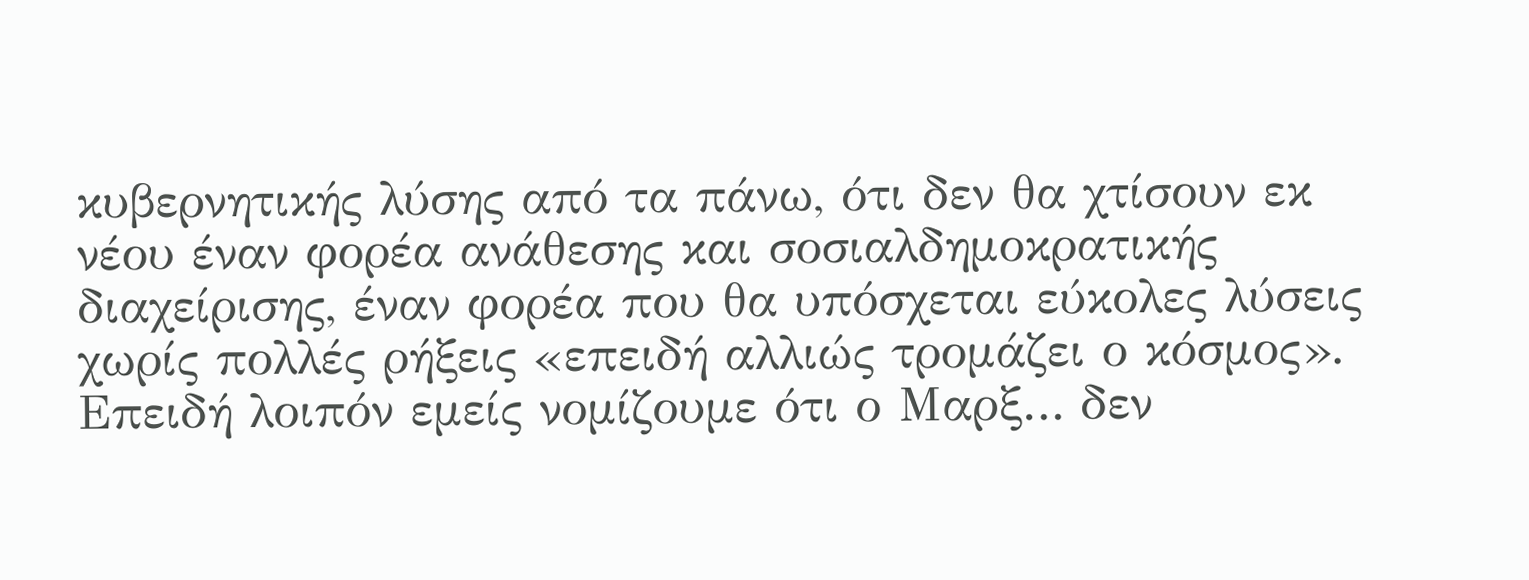κυβερνητικής λύσης από τα πάνω, ότι δεν θα χτίσουν εκ νέου έναν φορέα ανάθεσης και σοσιαλδημοκρατικής διαχείρισης, έναν φορέα που θα υπόσχεται εύκολες λύσεις χωρίς πολλές ρήξεις «επειδή αλλιώς τρομάζει ο κόσμος». Επειδή λοιπόν εμείς νομίζουμε ότι ο Μαρξ… δεν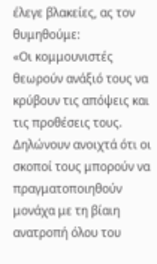έλεγε βλακείες, ας τον θυμηθούμε:
«Οι κομμουνιστές θεωρούν ανάξιό τους να κρύβουν τις απόψεις και τις προθέσεις τους. Δηλώνουν ανοιχτά ότι οι σκοποί τους μπορούν να πραγματοποιηθούν μονάχα με τη βίαιη ανατροπή όλου του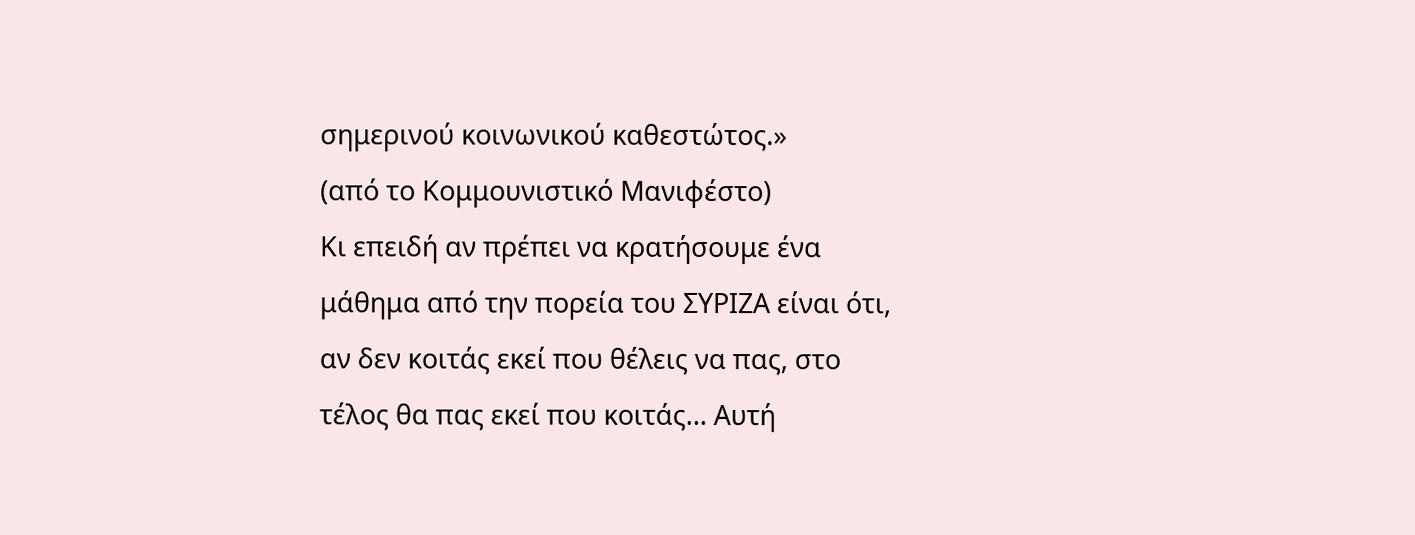σημερινού κοινωνικού καθεστώτος.»
(από το Κομμουνιστικό Μανιφέστο)
Κι επειδή αν πρέπει να κρατήσουμε ένα μάθημα από την πορεία του ΣΥΡΙΖΑ είναι ότι, αν δεν κοιτάς εκεί που θέλεις να πας, στο τέλος θα πας εκεί που κοιτάς… Αυτή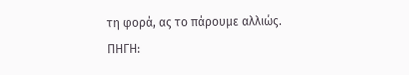τη φορά, ας το πάρουμε αλλιώς.
ΠΗΓΗ: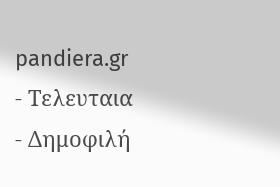pandiera.gr
- Τελευταια
- Δημοφιλή